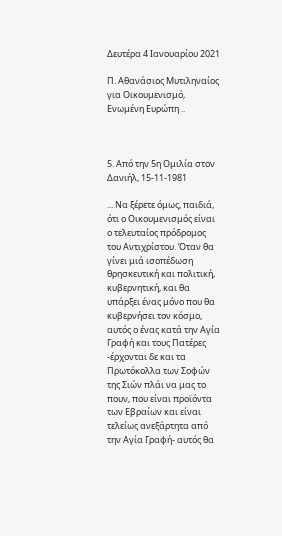Δευτέρα 4 Ιανουαρίου 2021

Π. Αθανάσιος Μυτιληναίος για Οικουμενισμό, Ενωμένη Ευρώπη ..



5. Από την 5η Ομιλία στον Δανιήλ, 15-11-1981

... Να ξέρετε όμως, παιδιά, ότι ο Οικουμενισμός είναι ο τελευταίος πρόδρομος του Αντιχρίστου. Όταν θα γίνει μιά ισοπέδωση θρησκευτική και πολιτική, κυβερνητική, και θα υπάρξει ένας μόνο που θα κυβερνήσει τον κόσμο, αυτός ο ένας κατά την Αγία Γραφή και τους Πατέρες -έρχονται δε και τα Πρωτόκολλα των Σοφών της Σιών πλάι να μας το πουν, που είναι προϊόντα των Εβραίων και είναι τελείως ανεξάρτητα από την Αγία Γραφή- αυτός θα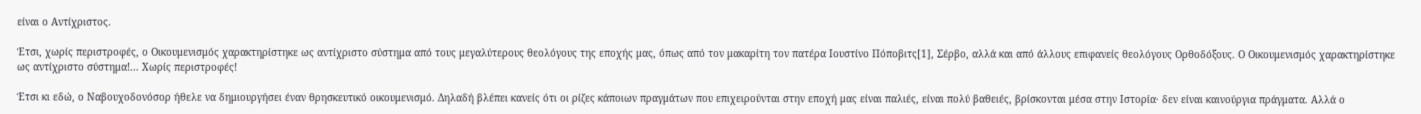είναι ο Αντίχριστος.

Έτσι, χωρίς περιστροφές, ο Οικουμενισμός χαρακτηρίστηκε ως αντίχριστο σύστημα από τους μεγαλύτερους θεολόγους της εποχής μας, όπως από τον μακαρίτη τον πατέρα Ιουστίνο Πόποβιτς[1], Σέρβο, αλλά και από άλλους επιφανείς θεολόγους Ορθοδόξους. Ο Οικουμενισμός χαρακτηρίστηκε ως αντίχριστο σύστημα!... Χωρίς περιστροφές!

Έτσι κι εδώ, ο Ναβουχοδονόσορ ήθελε να δημιουργήσει έναν θρησκευτικό οικουμενισμό. Δηλαδή βλέπει κανείς ότι οι ρίζες κάποιων πραγμάτων που επιχειρούνται στην εποχή μας είναι παλιές, είναι πολύ βαθειές, βρίσκονται μέσα στην Ιστορία· δεν είναι καινούργια πράγματα. Αλλά ο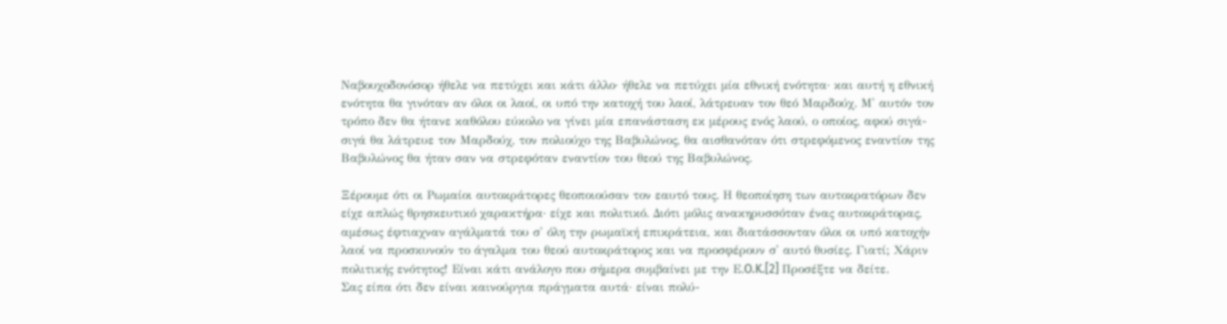Ναβουχοδονόσορ ήθελε να πετύχει και κάτι άλλο· ήθελε να πετύχει μία εθνική ενότητα· και αυτή η εθνική ενότητα θα γινόταν αν όλοι οι λαοί, οι υπό την κατοχή του λαοί, λάτρευαν τον θεό Μαρδούχ. Μ' αυτόν τον τρόπο δεν θα ήτανε καθόλου εύκολο να γίνει μία επανάσταση εκ μέρους ενός λαού, ο οποίος, αφού σιγά-σιγά θα λάτρευε τον Μαρδούχ, τον πολιούχο της Βαβυλώνος, θα αισθανόταν ότι στρεφόμενος εναντίον της Βαβυλώνος θα ήταν σαν να στρεφόταν εναντίον του θεού της Βαβυλώνος.

Ξέρουμε ότι οι Ρωμαίοι αυτοκράτορες θεοποιούσαν τον εαυτό τους. Η θεοποίηση των αυτοκρατόρων δεν είχε απλώς θρησκευτικό χαρακτήρα· είχε και πολιτικό. Διότι μόλις ανακηρυσσόταν ένας αυτοκράτορας, αμέσως έφτιαχναν αγάλματά του σ' όλη την ρωμαϊκή επικράτεια, και διατάσσονταν όλοι οι υπό κατοχήν λαοί να προσκυνούν το άγαλμα του θεού αυτοκράτορος και να προσφέρουν σ' αυτό θυσίες. Γιατί; Χάριν πολιτικής ενότητος! Είναι κάτι ανάλογο που σήμερα συμβαίνει με την Ε.O.K.[2] Προσέξτε να δείτε.
Σας είπα ότι δεν είναι καινούργια πράγματα αυτά· είναι πολύ-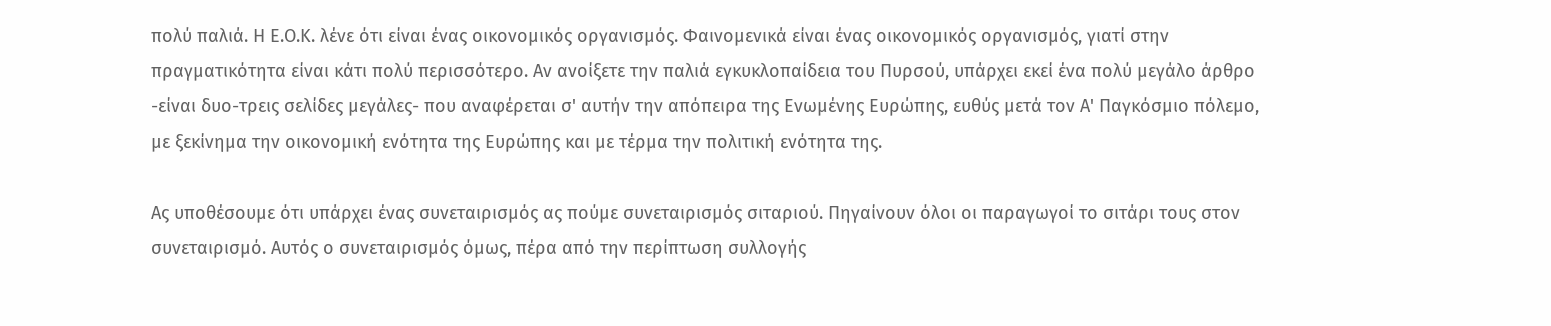πολύ παλιά. Η Ε.Ο.Κ. λένε ότι είναι ένας οικονομικός οργανισμός. Φαινομενικά είναι ένας οικονομικός οργανισμός, γιατί στην πραγματικότητα είναι κάτι πολύ περισσότερο. Αν ανοίξετε την παλιά εγκυκλοπαίδεια του Πυρσού, υπάρχει εκεί ένα πολύ μεγάλο άρθρο -είναι δυο-τρεις σελίδες μεγάλες- που αναφέρεται σ' αυτήν την απόπειρα της Ενωμένης Ευρώπης, ευθύς μετά τον Α' Παγκόσμιο πόλεμο, με ξεκίνημα την οικονομική ενότητα της Ευρώπης και με τέρμα την πολιτική ενότητα της.

Ας υποθέσουμε ότι υπάρχει ένας συνεταιρισμός ας πούμε συνεταιρισμός σιταριού. Πηγαίνουν όλοι οι παραγωγοί το σιτάρι τους στον συνεταιρισμό. Αυτός ο συνεταιρισμός όμως, πέρα από την περίπτωση συλλογής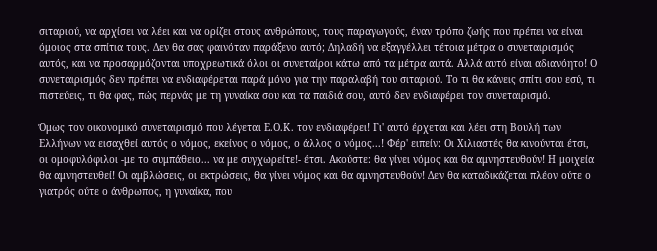σιταριού, να αρχίσει να λέει και να ορίζει στους ανθρώπους, τους παραγωγούς, έναν τρόπο ζωής που πρέπει να είναι όμοιος στα σπίτια τους. Δεν θα σας φαινόταν παράξενο αυτό; Δηλαδή να εξαγγέλλει τέτοια μέτρα ο συνεταιρισμός αυτός, και να προσαρμόζονται υποχρεωτικά όλοι οι συνεταίροι κάτω από τα μέτρα αυτά. Αλλά αυτό είναι αδιανόητο! Ο συνεταιρισμός δεν πρέπει να ενδιαφέρεται παρά μόνο για την παραλαβή του σιταριού. Το τι θα κάνεις σπίτι σου εσύ, τι πιστεύεις, τι θα φας, πώς περνάς με τη γυναίκα σου και τα παιδιά σου, αυτό δεν ενδιαφέρει τον συνεταιρισμό.

Όμως τον οικονομικό συνεταιρισμό που λέγεται Ε.Ο.Κ. τον ενδιαφέρει! Γι' αυτό έρχεται και λέει στη Βουλή των Ελλήνων να εισαχθεί αυτός ο νόμος, εκείνος ο νόμος, ο άλλος ο νόμος...! Φέρ' ειπείν: Οι Χιλιαστές θα κινούνται έτσι, οι ομοφυλόφιλοι -με το συμπάθειο... να με συγχωρείτε!- έτσι. Ακούστε: θα γίνει νόμος και θα αμνηστευθούν! Η μοιχεία θα αμνηστευθεί! Οι αμβλώσεις, οι εκτρώσεις, θα γίνει νόμος και θα αμνηστευθούν! Δεν θα καταδικάζεται πλέον ούτε ο γιατρός ούτε ο άνθρωπος, η γυναίκα, που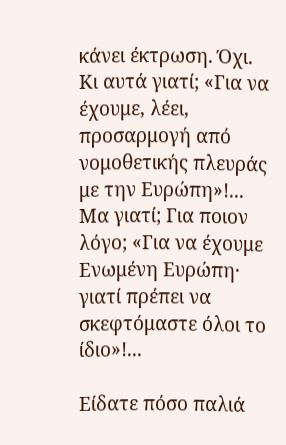κάνει έκτρωση. Όχι. Κι αυτά γιατί; «Για να έχουμε, λέει, προσαρμογή από νομοθετικής πλευράς με την Ευρώπη»!... Μα γιατί; Για ποιον λόγο; «Για να έχουμε Ενωμένη Ευρώπη· γιατί πρέπει να σκεφτόμαστε όλοι το ίδιο»!...

Είδατε πόσο παλιά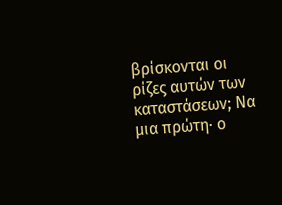βρίσκονται οι ρίζες αυτών των καταστάσεων; Να μια πρώτη· ο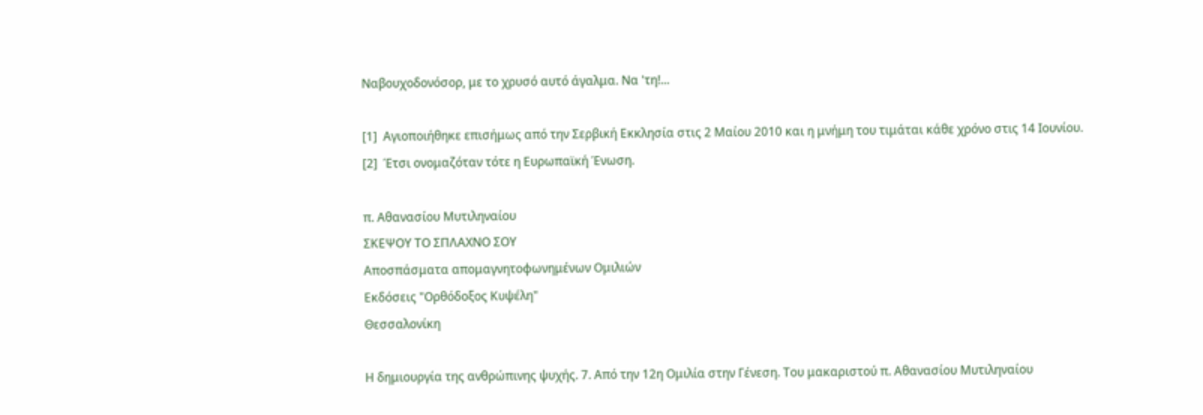Ναβουχοδονόσορ, με το χρυσό αυτό άγαλμα. Να 'τη!...

[1]  Αγιοποιήθηκε επισήμως από την Σερβική Εκκλησία στις 2 Μαίου 2010 και η μνήμη του τιμάται κάθε χρόνο στις 14 Ιουνίου.
[2]  Έτσι ονομαζόταν τότε η Ευρωπαϊκή Ένωση.

π. Αθανασίου Μυτιληναίου
ΣΚΕΨΟΥ ΤΟ ΣΠΛΑΧΝΟ ΣΟΥ
Αποσπάσματα απομαγνητοφωνημένων Ομιλιών
Εκδόσεις "Ορθόδοξος Κυψέλη"
Θεσσαλονίκη

Η δημιουργία της ανθρώπινης ψυχής. 7. Από την 12η Ομιλία στην Γένεση. Του μακαριστού π. Αθανασίου Μυτιληναίου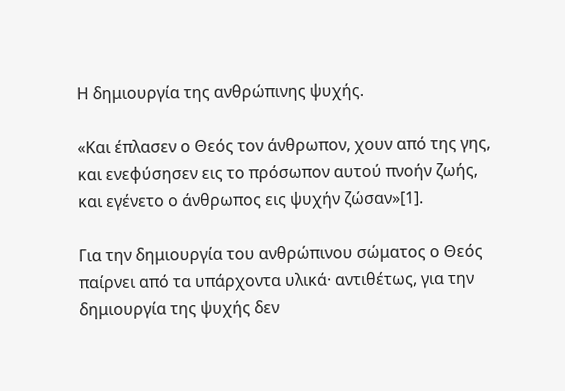Η δημιουργία της ανθρώπινης ψυχής.

«Και έπλασεν ο Θεός τον άνθρωπον, χουν από της γης, και ενεφύσησεν εις το πρόσωπον αυτού πνοήν ζωής, και εγένετο ο άνθρωπος εις ψυχήν ζώσαν»[1].

Για την δημιουργία του ανθρώπινου σώματος ο Θεός παίρνει από τα υπάρχοντα υλικά· αντιθέτως, για την δημιουργία της ψυχής δεν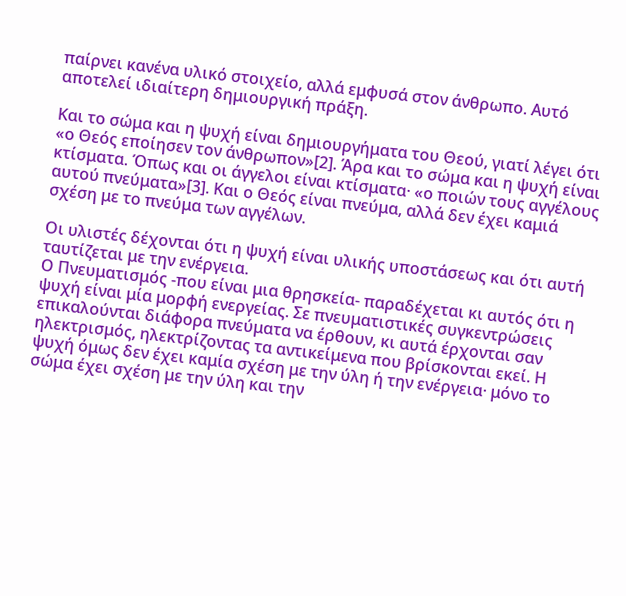παίρνει κανένα υλικό στοιχείο, αλλά εμφυσά στον άνθρωπο. Αυτό αποτελεί ιδιαίτερη δημιουργική πράξη.

Και το σώμα και η ψυχή είναι δημιουργήματα του Θεού, γιατί λέγει ότι «ο Θεός εποίησεν τον άνθρωπον»[2]. Άρα και το σώμα και η ψυχή είναι κτίσματα. Όπως και οι άγγελοι είναι κτίσματα· «ο ποιών τους αγγέλους αυτού πνεύματα»[3]. Και ο Θεός είναι πνεύμα, αλλά δεν έχει καμιά σχέση με το πνεύμα των αγγέλων.

Οι υλιστές δέχονται ότι η ψυχή είναι υλικής υποστάσεως και ότι αυτή ταυτίζεται με την ενέργεια.
Ο Πνευματισμός -που είναι μια θρησκεία- παραδέχεται κι αυτός ότι η ψυχή είναι μία μορφή ενεργείας. Σε πνευματιστικές συγκεντρώσεις επικαλούνται διάφορα πνεύματα να έρθουν, κι αυτά έρχονται σαν ηλεκτρισμός, ηλεκτρίζοντας τα αντικείμενα που βρίσκονται εκεί. Η ψυχή όμως δεν έχει καμία σχέση με την ύλη ή την ενέργεια· μόνο το σώμα έχει σχέση με την ύλη και την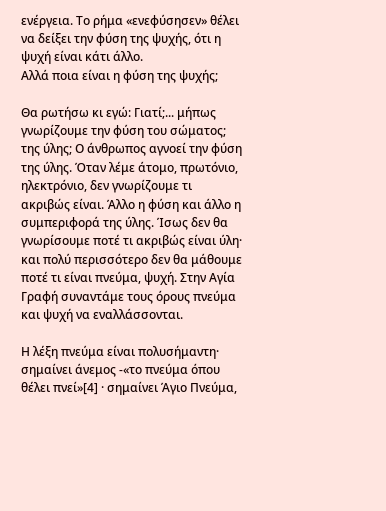ενέργεια. Το ρήμα «ενεφύσησεν» θέλει να δείξει την φύση της ψυχής, ότι η ψυχή είναι κάτι άλλο.
Αλλά ποια είναι η φύση της ψυχής;

Θα ρωτήσω κι εγώ: Γιατί;... μήπως γνωρίζουμε την φύση του σώματος; της ύλης; Ο άνθρωπος αγνοεί την φύση της ύλης. Όταν λέμε άτομο, πρωτόνιο, ηλεκτρόνιο, δεν γνωρίζουμε τι ακριβώς είναι. Άλλο η φύση και άλλο η συμπεριφορά της ύλης. Ίσως δεν θα γνωρίσουμε ποτέ τι ακριβώς είναι ύλη· και πολύ περισσότερο δεν θα μάθουμε ποτέ τι είναι πνεύμα, ψυχή. Στην Αγία Γραφή συναντάμε τους όρους πνεύμα και ψυχή να εναλλάσσονται.

Η λέξη πνεύμα είναι πολυσήμαντη· σημαίνει άνεμος -«το πνεύμα όπου θέλει πνεί»[4] · σημαίνει Άγιο Πνεύμα,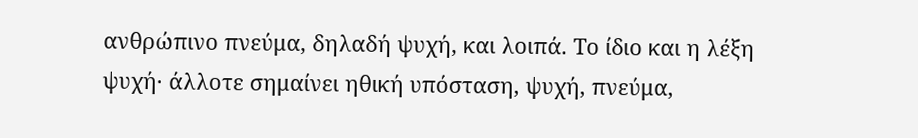ανθρώπινο πνεύμα, δηλαδή ψυχή, και λοιπά. Το ίδιο και η λέξη ψυχή· άλλοτε σημαίνει ηθική υπόσταση, ψυχή, πνεύμα,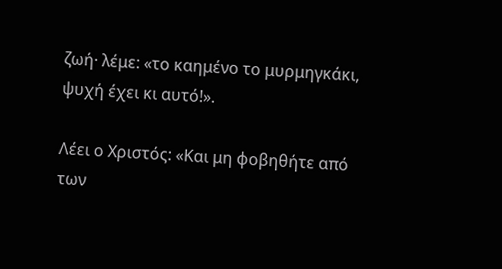ζωή· λέμε: «το καημένο το μυρμηγκάκι, ψυχή έχει κι αυτό!».

Λέει ο Χριστός: «Και μη φοβηθήτε από των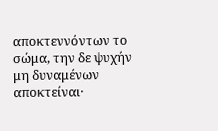αποκτεννόντων το σώμα, την δε ψυχήν μη δυναμένων αποκτείναι·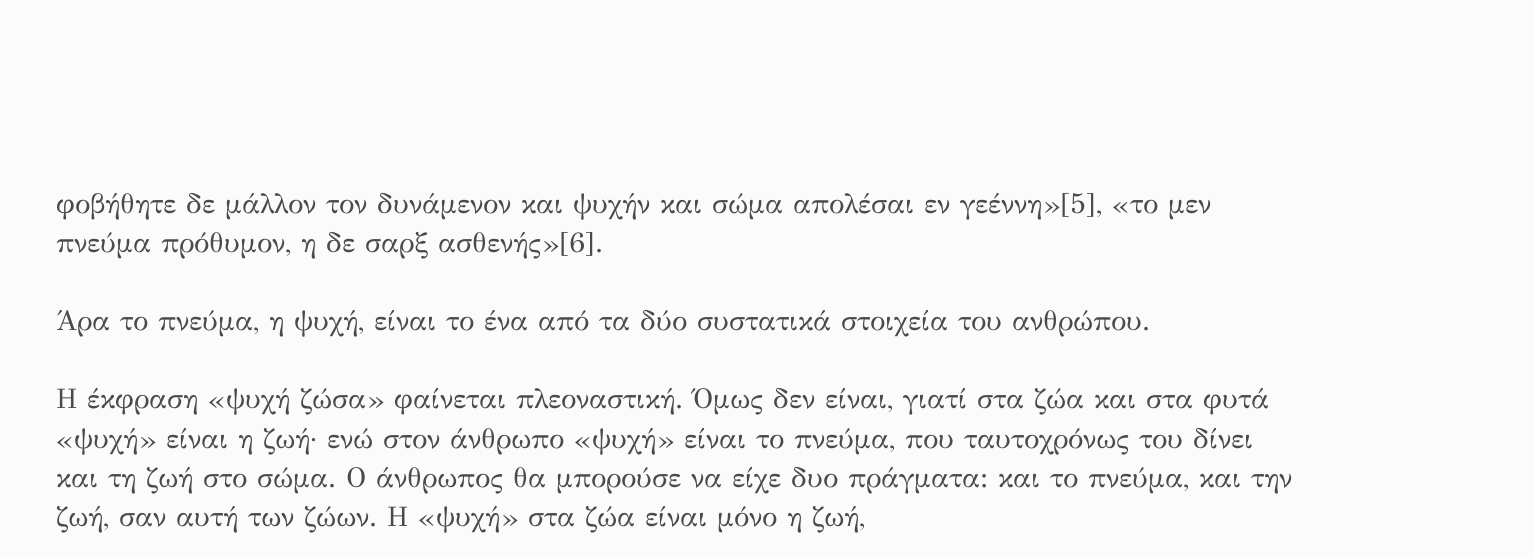φοβήθητε δε μάλλον τον δυνάμενον και ψυχήν και σώμα απολέσαι εν γεέννη»[5], «το μεν πνεύμα πρόθυμον, η δε σαρξ ασθενής»[6].

Άρα το πνεύμα, η ψυχή, είναι το ένα από τα δύο συστατικά στοιχεία του ανθρώπου.

Η έκφραση «ψυχή ζώσα» φαίνεται πλεοναστική. Όμως δεν είναι, γιατί στα ζώα και στα φυτά «ψυχή» είναι η ζωή· ενώ στον άνθρωπο «ψυχή» είναι το πνεύμα, που ταυτοχρόνως του δίνει και τη ζωή στο σώμα. Ο άνθρωπος θα μπορούσε να είχε δυο πράγματα: και το πνεύμα, και την ζωή, σαν αυτή των ζώων. Η «ψυχή» στα ζώα είναι μόνο η ζωή,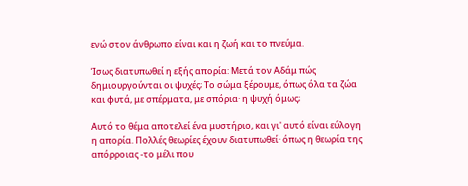ενώ στον άνθρωπο είναι και η ζωή και το πνεύμα.

Ίσως διατυπωθεί η εξής απορία: Μετά τον Αδάμ πώς δημιουργούνται οι ψυχές; Το σώμα ξέρουμε, όπως όλα τα ζώα και φυτά, με σπέρματα, με σπόρια· η ψυχή όμως;

Αυτό το θέμα αποτελεί ένα μυστήριο, και γι' αυτό είναι εύλογη η απορία. Πολλές θεωρίες έχουν διατυπωθεί· όπως η θεωρία της απόρροιας -το μέλι που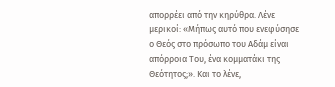απορρέει από την κηρύθρα. Λένε μερικοί: «Μήπως αυτό που ενεφύσησε ο Θεός στο πρόσωπο του Αδάμ είναι απόρροια Του, ένα κομματάκι της Θεότητος;». Και το λένε,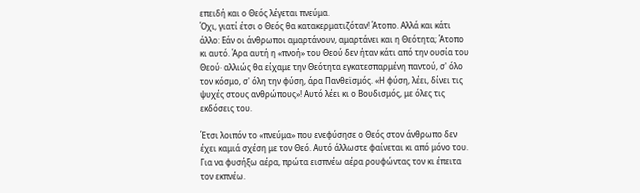επειδή και ο Θεός λέγεται πνεύμα.
Όχι, γιατί έτσι ο Θεός θα κατακερματιζόταν! Άτοπο. Αλλά και κάτι άλλο: Εάν οι άνθρωποι αμαρτάνουν, αμαρτάνει και η Θεότητα; Άτοπο κι αυτό. Άρα αυτή η «πνοή» του Θεού δεν ήταν κάτι από την ουσία του Θεού· αλλιώς θα είχαμε την Θεότητα εγκατεσπαρμένη παντού, σ' όλο τον κόσμο, σ' όλη την φύση, άρα Πανθεϊσμός. «Η φύση, λέει, δίνει τις ψυχές στους ανθρώπους»! Αυτό λέει κι ο Βουδισμός, με όλες τις εκδόσεις του.

Έτσι λοιπόν το «πνεύμα» που ενεφύσησε ο Θεός στον άνθρωπο δεν έχει καμιά σχέση με τον Θεό. Αυτό άλλωστε φαίνεται κι από μόνο του. Για να φυσήξω αέρα, πρώτα εισπνέω αέρα ρουφώντας τον κι έπειτα τον εκπνέω.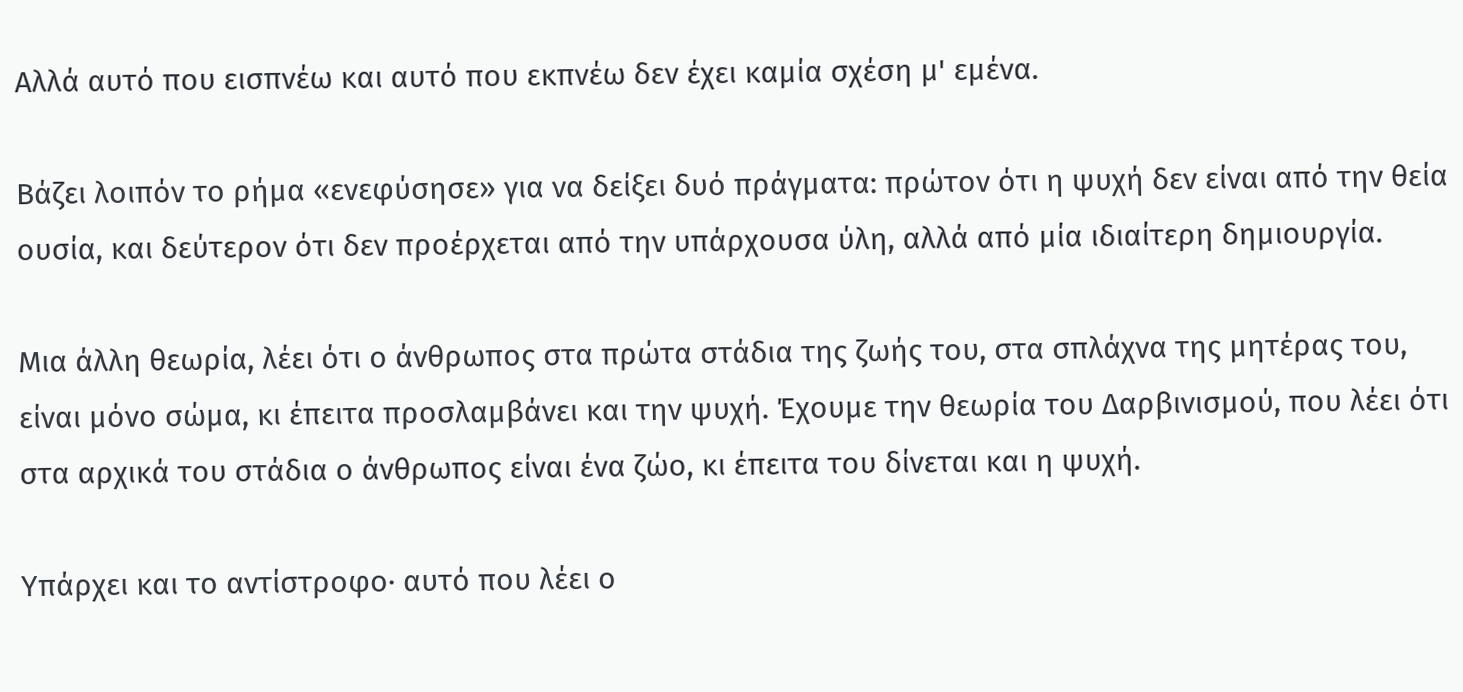Αλλά αυτό που εισπνέω και αυτό που εκπνέω δεν έχει καμία σχέση μ' εμένα.

Βάζει λοιπόν το ρήμα «ενεφύσησε» για να δείξει δυό πράγματα: πρώτον ότι η ψυχή δεν είναι από την θεία ουσία, και δεύτερον ότι δεν προέρχεται από την υπάρχουσα ύλη, αλλά από μία ιδιαίτερη δημιουργία.

Μια άλλη θεωρία, λέει ότι ο άνθρωπος στα πρώτα στάδια της ζωής του, στα σπλάχνα της μητέρας του, είναι μόνο σώμα, κι έπειτα προσλαμβάνει και την ψυχή. Έχουμε την θεωρία του Δαρβινισμού, που λέει ότι στα αρχικά του στάδια ο άνθρωπος είναι ένα ζώο, κι έπειτα του δίνεται και η ψυχή.

Υπάρχει και το αντίστροφο· αυτό που λέει ο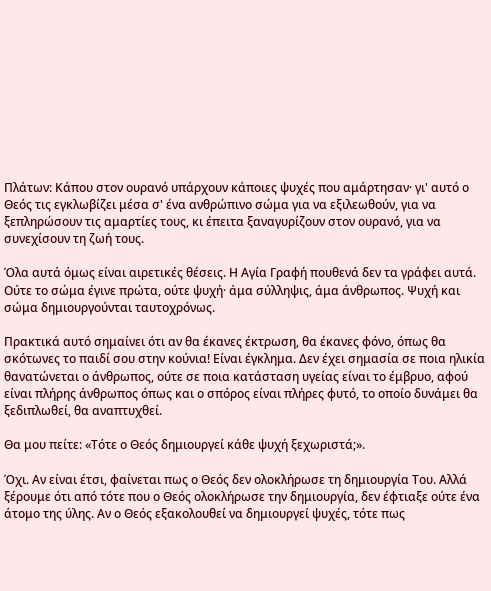Πλάτων: Κάπου στον ουρανό υπάρχουν κάποιες ψυχές που αμάρτησαν· γι' αυτό ο Θεός τις εγκλωβίζει μέσα σ' ένα ανθρώπινο σώμα για να εξιλεωθούν, για να ξεπληρώσουν τις αμαρτίες τους, κι έπειτα ξαναγυρίζουν στον ουρανό, για να συνεχίσουν τη ζωή τους.

Όλα αυτά όμως είναι αιρετικές θέσεις. Η Αγία Γραφή πουθενά δεν τα γράφει αυτά. Ούτε το σώμα έγινε πρώτα, ούτε ψυχή· άμα σύλληψις, άμα άνθρωπος. Ψυχή και σώμα δημιουργούνται ταυτοχρόνως.

Πρακτικά αυτό σημαίνει ότι αν θα έκανες έκτρωση, θα έκανες φόνο, όπως θα σκότωνες το παιδί σου στην κούνια! Είναι έγκλημα. Δεν έχει σημασία σε ποια ηλικία θανατώνεται ο άνθρωπος, ούτε σε ποια κατάσταση υγείας είναι το έμβρυο, αφού είναι πλήρης άνθρωπος όπως και ο σπόρος είναι πλήρες φυτό, το οποίο δυνάμει θα ξεδιπλωθεί, θα αναπτυχθεί.

Θα μου πείτε: «Τότε ο Θεός δημιουργεί κάθε ψυχή ξεχωριστά;».

Όχι. Αν είναι έτσι, φαίνεται πως ο Θεός δεν ολοκλήρωσε τη δημιουργία Του. Αλλά ξέρουμε ότι από τότε που ο Θεός ολοκλήρωσε την δημιουργία, δεν έφτιαξε ούτε ένα άτομο της ύλης. Αν ο Θεός εξακολουθεί να δημιουργεί ψυχές, τότε πως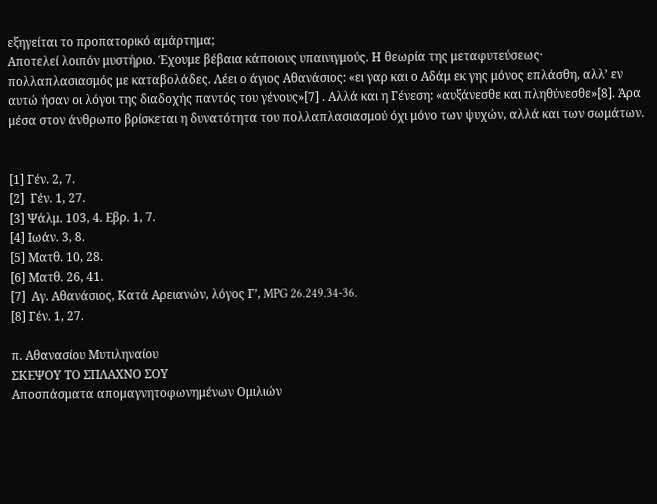εξηγείται το προπατορικό αμάρτημα;
Αποτελεί λοιπόν μυστήριο. Έχουμε βέβαια κάποιους υπαινιγμούς. Η θεωρία της μεταφυτεύσεως· πολλαπλασιασμός με καταβολάδες. Λέει ο άγιος Αθανάσιος: «ει γαρ και ο Αδάμ εκ γης μόνος επλάσθη, αλλ’ εν αυτώ ήσαν οι λόγοι της διαδοχής παντός του γένους»[7] . Αλλά και η Γένεση: «αυξάνεσθε και πληθύνεσθε»[8]. Άρα μέσα στον άνθρωπο βρίσκεται η δυνατότητα του πολλαπλασιασμού όχι μόνο των ψυχών, αλλά και των σωμάτων.


[1] Γέν. 2, 7.
[2]  Γέν. 1, 27.
[3] Ψάλμ. 103, 4. Εβρ. 1, 7.
[4] Ιωάν. 3, 8.
[5] Ματθ. 10, 28.
[6] Ματθ. 26, 41.
[7]  Αγ. Αθανάσιος, Κατά Αρειανών, λόγος Γ’, MPG 26.249.34-36.
[8] Γέν. 1, 27.

π. Αθανασίου Μυτιληναίου
ΣΚΕΨΟΥ ΤΟ ΣΠΛΑΧΝΟ ΣΟΥ
Αποσπάσματα απομαγνητοφωνημένων Ομιλιών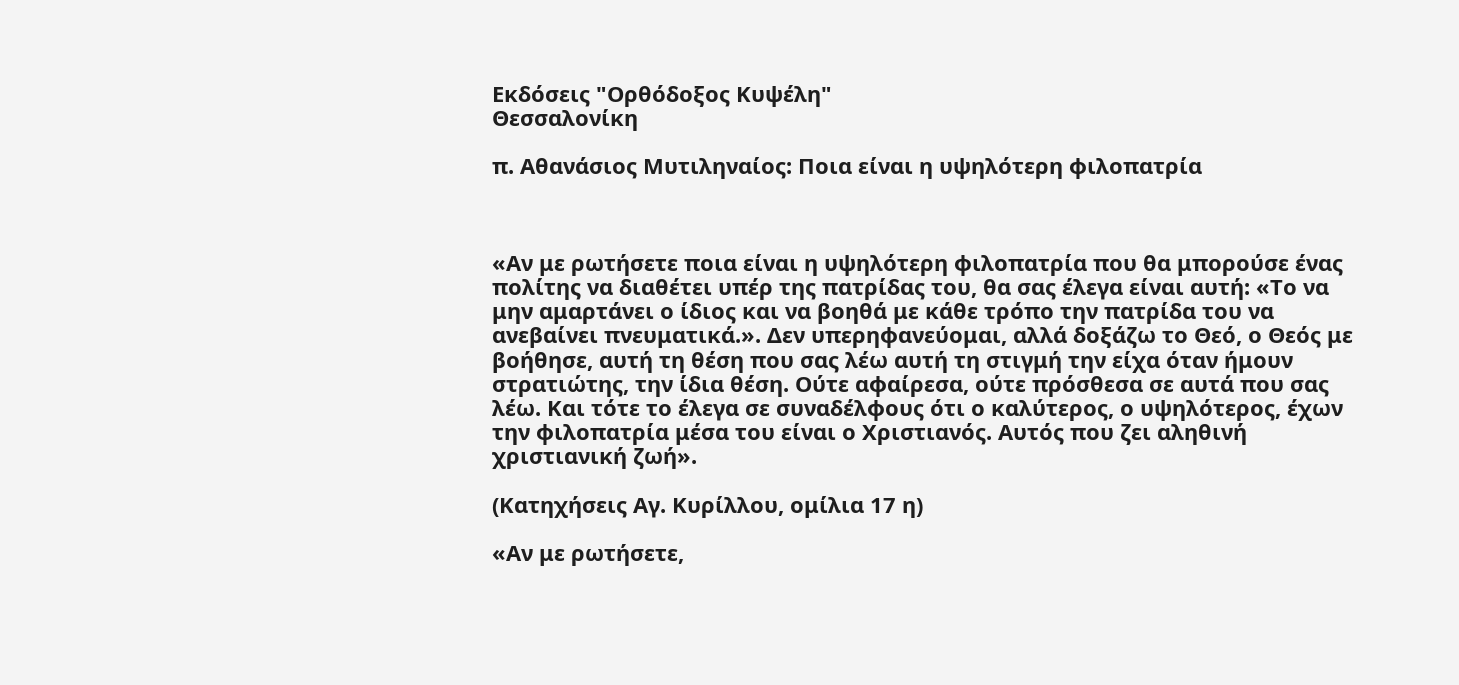Εκδόσεις "Ορθόδοξος Κυψέλη"
Θεσσαλονίκη

π. Αθανάσιος Μυτιληναίος: Ποια είναι η υψηλότερη φιλοπατρία



«Αν με ρωτήσετε ποια είναι η υψηλότερη φιλοπατρία που θα μπορούσε ένας πολίτης να διαθέτει υπέρ της πατρίδας του, θα σας έλεγα είναι αυτή: «Το να μην αμαρτάνει ο ίδιος και να βοηθά με κάθε τρόπο την πατρίδα του να ανεβαίνει πνευματικά.». Δεν υπερηφανεύομαι, αλλά δοξάζω το Θεό, ο Θεός με βοήθησε, αυτή τη θέση που σας λέω αυτή τη στιγμή την είχα όταν ήμουν στρατιώτης, την ίδια θέση. Ούτε αφαίρεσα, ούτε πρόσθεσα σε αυτά που σας λέω. Και τότε το έλεγα σε συναδέλφους ότι ο καλύτερος, ο υψηλότερος, έχων την φιλοπατρία μέσα του είναι ο Χριστιανός. Αυτός που ζει αληθινή χριστιανική ζωή».

(Κατηχήσεις Αγ. Κυρίλλου, ομίλια 17 η)

«Αν με ρωτήσετε,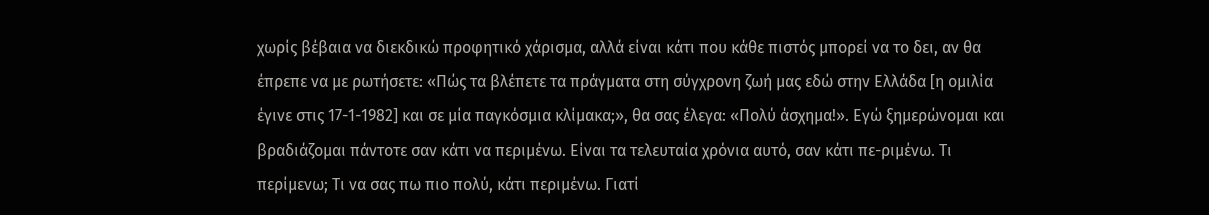χωρίς βέβαια να διεκδικώ προφητικό χάρισμα, αλλά είναι κάτι που κάθε πιστός μπορεί να το δει, αν θα έπρεπε να με ρωτήσετε: «Πώς τα βλέπετε τα πράγματα στη σύγχρονη ζωή μας εδώ στην Ελλάδα [η ομιλία έγινε στις 17-1-1982] και σε μία παγκόσμια κλίμακα;», θα σας έλεγα: «Πολύ άσχημα!». Εγώ ξημερώνομαι και βραδιάζομαι πάντοτε σαν κάτι να περιμένω. Είναι τα τελευταία χρόνια αυτό, σαν κάτι πε-ριμένω. Τι περίμενω; Τι να σας πω πιο πολύ, κάτι περιμένω. Γιατί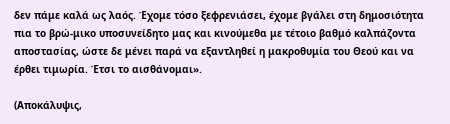δεν πάμε καλά ως λαός. Έχομε τόσο ξεφρενιάσει, έχομε βγάλει στη δημοσιότητα πια το βρώ-μικο υποσυνείδητο μας και κινούμεθα με τέτοιο βαθμό καλπάζοντα αποστασίας, ώστε δε μένει παρά να εξαντληθεί η μακροθυμία του Θεού και να έρθει τιμωρία. Έτσι το αισθάνομαι».

(Αποκάλυψις,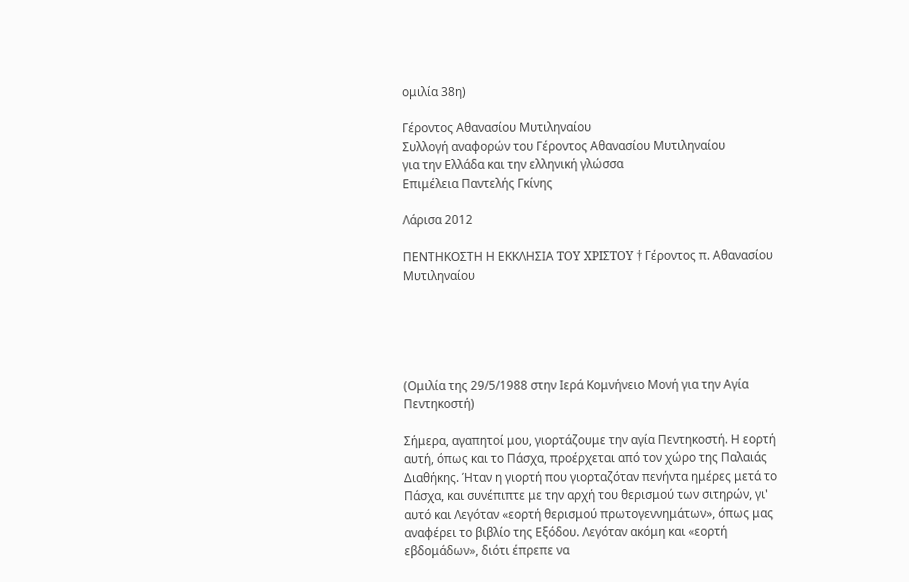ομιλία 38η)

Γέροντος Αθανασίου Μυτιληναίου
Συλλογή αναφορών του Γέροντος Αθανασίου Μυτιληναίου
για την Ελλάδα και την ελληνική γλώσσα
Επιμέλεια Παντελής Γκίνης

Λάρισα 2012

ΠΕΝΤΗΚΟΣΤΗ Η ΕΚΚΛΗΣΙΑ TOY XPIΣTOY † Γέροντος π. Αθανασίου Μυτιληναίου





(Ομιλία της 29/5/1988 στην Ιερά Κομνήνειο Μονή για την Αγία Πεντηκοστή)

Σήμερα, αγαπητοί μου, γιορτάζουμε την αγία Πεντηκοστή. Η εορτή αυτή, όπως και το Πάσχα, προέρχεται από τον χώρο της Παλαιάς Διαθήκης. Ήταν η γιορτή που γιορταζόταν πενήντα ημέρες μετά το Πάσχα, και συνέπιπτε με την αρχή του θερισμού των σιτηρών, γι' αυτό και Λεγόταν «εορτή θερισμού πρωτογεννημάτων», όπως μας αναφέρει το βιβλίο της Εξόδου. Λεγόταν ακόμη και «εορτή εβδομάδων», διότι έπρεπε να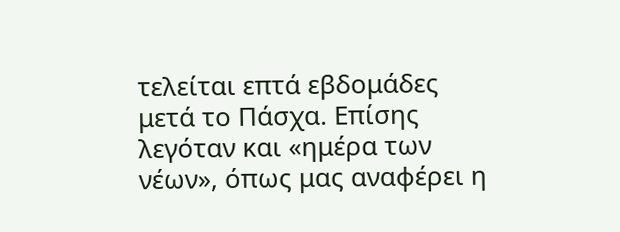τελείται επτά εβδομάδες μετά το Πάσχα. Επίσης λεγόταν και «ημέρα των νέων», όπως μας αναφέρει η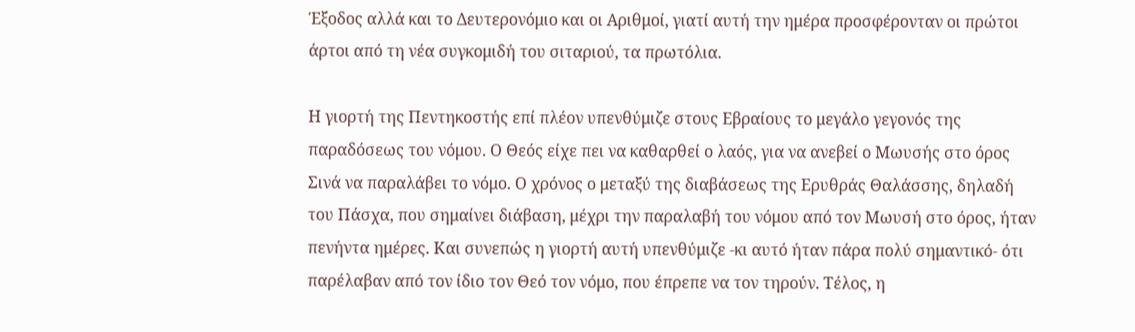Έξοδος αλλά και το Δευτερονόμιο και οι Αριθμοί, γιατί αυτή την ημέρα προσφέρονταν οι πρώτοι άρτοι από τη νέα συγκομιδή του σιταριού, τα πρωτόλια.

Η γιορτή της Πεντηκοστής επί πλέον υπενθύμιζε στους Εβραίους το μεγάλο γεγονός της παραδόσεως του νόμου. Ο Θεός είχε πει να καθαρθεί ο λαός, για να ανεβεί ο Μωυσής στο όρος Σινά να παραλάβει το νόμο. Ο χρόνος ο μεταξύ της διαβάσεως της Ερυθράς Θαλάσσης, δηλαδή του Πάσχα, που σημαίνει διάβαση, μέχρι την παραλαβή του νόμου από τον Μωυσή στο όρος, ήταν πενήντα ημέρες. Και συνεπώς η γιορτή αυτή υπενθύμιζε -κι αυτό ήταν πάρα πολύ σημαντικό- ότι παρέλαβαν από τον ίδιο τον Θεό τον νόμο, που έπρεπε να τον τηρούν. Τέλος, η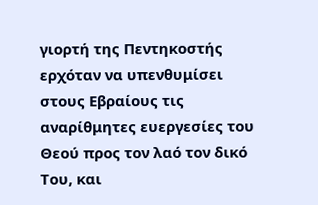γιορτή της Πεντηκοστής ερχόταν να υπενθυμίσει στους Εβραίους τις αναρίθμητες ευεργεσίες του Θεού προς τον λαό τον δικό Του, και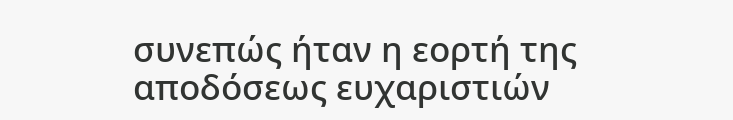συνεπώς ήταν η εορτή της αποδόσεως ευχαριστιών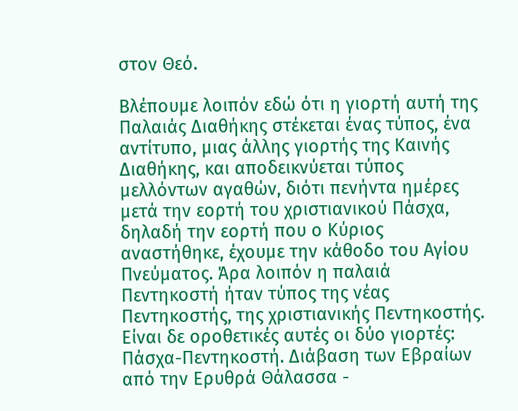στον Θεό.

Βλέπουμε λοιπόν εδώ ότι η γιορτή αυτή της Παλαιάς Διαθήκης στέκεται ένας τύπος, ένα αντίτυπο, μιας άλλης γιορτής της Καινής Διαθήκης, και αποδεικνύεται τύπος μελλόντων αγαθών, διότι πενήντα ημέρες μετά την εορτή του χριστιανικού Πάσχα, δηλαδή την εορτή που ο Κύριος αναστήθηκε, έχουμε την κάθοδο του Αγίου Πνεύματος. Άρα λοιπόν η παλαιά Πεντηκοστή ήταν τύπος της νέας Πεντηκοστής, της χριστιανικής Πεντηκοστής. Είναι δε οροθετικές αυτές οι δύο γιορτές: Πάσχα-Πεντηκοστή. Διάβαση των Εβραίων από την Ερυθρά Θάλασσα -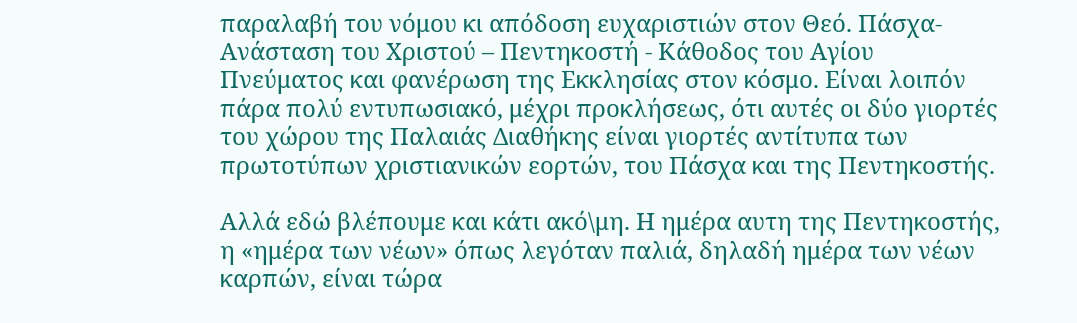παραλαβή του νόμου κι απόδοση ευχαριστιών στον Θεό. Πάσχα-Ανάσταση του Χριστού – Πεντηκοστή - Κάθοδος του Αγίου Πνεύματος και φανέρωση της Εκκλησίας στον κόσμο. Είναι λοιπόν πάρα πολύ εντυπωσιακό, μέχρι προκλήσεως, ότι αυτές οι δύο γιορτές του χώρου της Παλαιάς Διαθήκης είναι γιορτές αντίτυπα των πρωτοτύπων χριστιανικών εορτών, του Πάσχα και της Πεντηκοστής.

Αλλά εδώ βλέπουμε και κάτι ακό\μη. Η ημέρα αυτη της Πεντηκοστής, η «ημέρα των νέων» όπως λεγόταν παλιά, δηλαδή ημέρα των νέων καρπών, είναι τώρα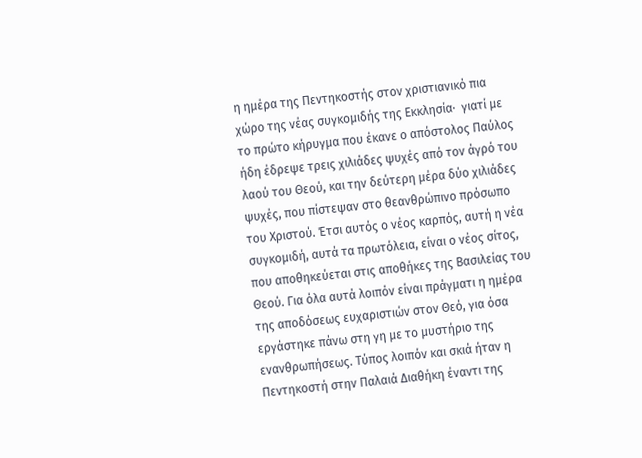η ημέρα της Πεντηκοστής στον χριστιανικό πια χώρο της νέας συγκομιδής της Εκκλησία·  γιατί με το πρώτο κήρυγμα που έκανε ο απόστολος Παύλος ήδη έδρεψε τρεις χιλιάδες ψυχές από τον άγρό του λαού του Θεού, και την δεύτερη μέρα δύο χιλιάδες ψυχές, που πίστεψαν στο θεανθρώπινο πρόσωπο του Χριστού. Έτσι αυτός ο νέος καρπός, αυτή η νέα συγκομιδή, αυτά τα πρωτόλεια, είναι ο νέος σίτος, που αποθηκεύεται στις αποθήκες της Βασιλείας του Θεού. Για όλα αυτά λοιπόν είναι πράγματι η ημέρα της αποδόσεως ευχαριστιών στον Θεό, για όσα εργάστηκε πάνω στη γη με το μυστήριο της ενανθρωπήσεως. Τύπος λοιπόν και σκιά ήταν η Πεντηκοστή στην Παλαιά Διαθήκη έναντι της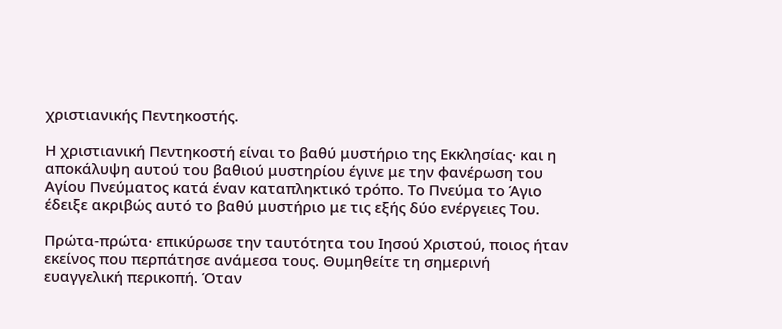χριστιανικής Πεντηκοστής.

Η χριστιανική Πεντηκοστή είναι το βαθύ μυστήριο της Εκκλησίας· και η αποκάλυψη αυτού του βαθιού μυστηρίου έγινε με την φανέρωση του Αγίου Πνεύματος κατά έναν καταπληκτικό τρόπο. Το Πνεύμα το Άγιο έδειξε ακριβώς αυτό το βαθύ μυστήριο με τις εξής δύο ενέργειες Του.

Πρώτα-πρώτα· επικύρωσε την ταυτότητα του Ιησού Χριστού, ποιος ήταν εκείνος που περπάτησε ανάμεσα τους. Θυμηθείτε τη σημερινή ευαγγελική περικοπή. Όταν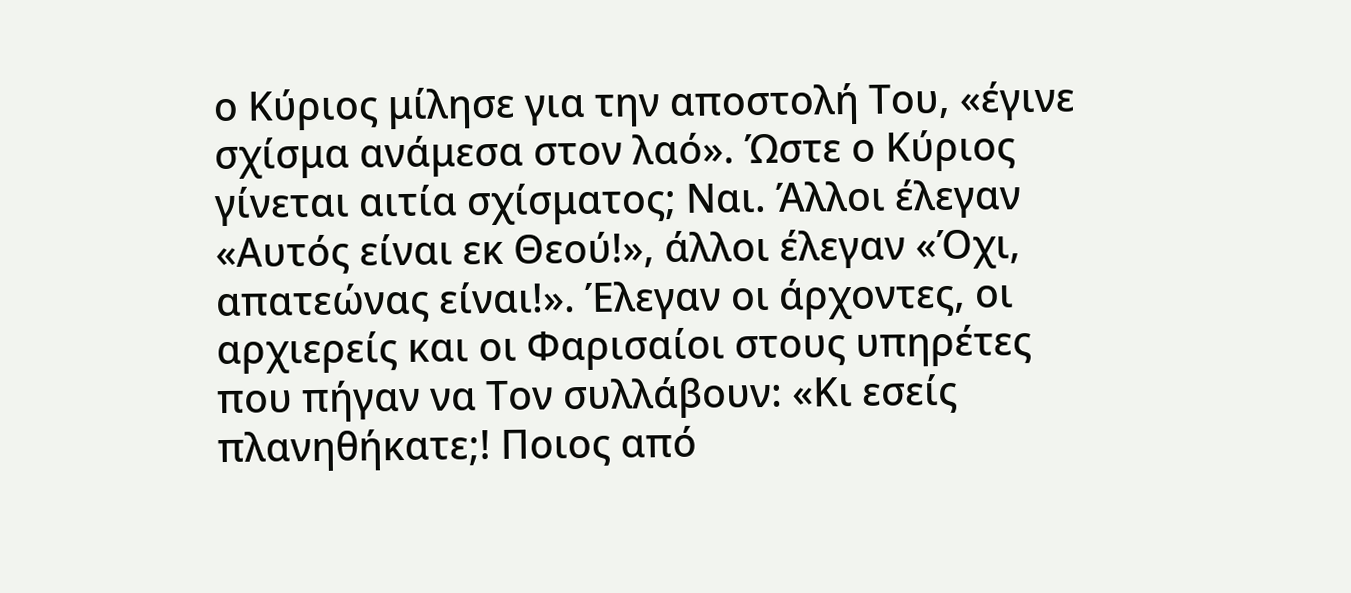ο Κύριος μίλησε για την αποστολή Του, «έγινε σχίσμα ανάμεσα στον λαό». Ώστε ο Κύριος γίνεται αιτία σχίσματος; Ναι. Άλλοι έλεγαν «Αυτός είναι εκ Θεού!», άλλοι έλεγαν «Όχι, απατεώνας είναι!». Έλεγαν οι άρχοντες, οι αρχιερείς και οι Φαρισαίοι στους υπηρέτες που πήγαν να Τον συλλάβουν: «Κι εσείς πλανηθήκατε;! Ποιος από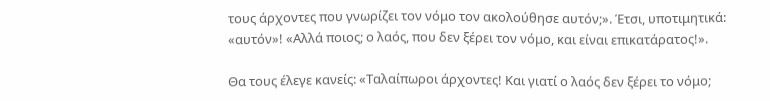τους άρχοντες που γνωρίζει τον νόμο τον ακολούθησε αυτόν;». Έτσι, υποτιμητικά: «αυτόν»! «Αλλά ποιος; ο λαός, που δεν ξέρει τον νόμο, και είναι επικατάρατος!».

Θα τους έλεγε κανείς: «Ταλαίπωροι άρχοντες! Και γιατί ο λαός δεν ξέρει το νόμο;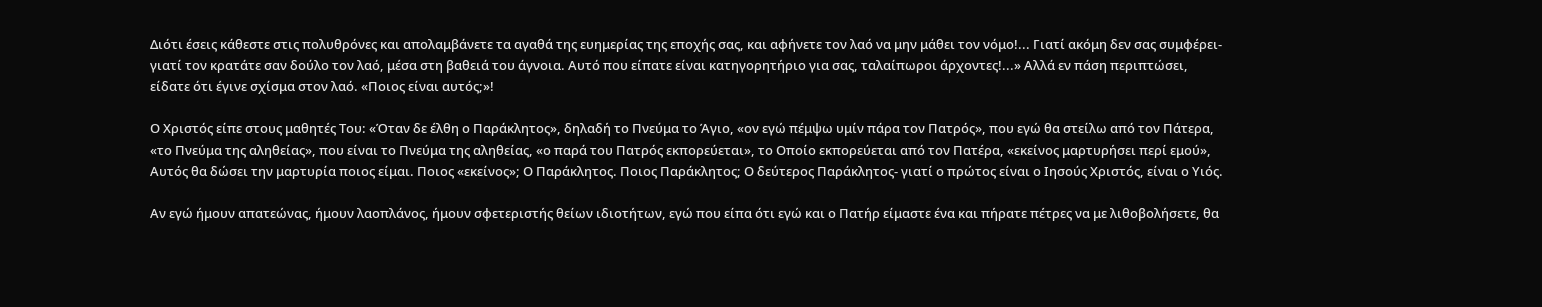Διότι έσεις κάθεστε στις πολυθρόνες και απολαμβάνετε τα αγαθά της ευημερίας της εποχής σας, και αφήνετε τον λαό να μην μάθει τον νόμο!... Γιατί ακόμη δεν σας συμφέρει- γιατί τον κρατάτε σαν δούλο τον λαό, μέσα στη βαθειά του άγνοια. Αυτό που είπατε είναι κατηγορητήριο για σας, ταλαίπωροι άρχοντες!...» Αλλά εν πάση περιπτώσει, είδατε ότι έγινε σχίσμα στον λαό. «Ποιος είναι αυτός;»!

Ο Χριστός είπε στους μαθητές Του: «Όταν δε έλθη ο Παράκλητος», δηλαδή το Πνεύμα το Άγιο, «ον εγώ πέμψω υμίν πάρα τον Πατρός», που εγώ θα στείλω από τον Πάτερα, «το Πνεύμα της αληθείας», που είναι το Πνεύμα της αληθείας, «ο παρά του Πατρός εκπορεύεται», το Οποίο εκπορεύεται από τον Πατέρα, «εκείνος μαρτυρήσει περί εμού», Αυτός θα δώσει την μαρτυρία ποιος είμαι. Ποιος «εκείνος»; Ο Παράκλητος. Ποιος Παράκλητος; Ο δεύτερος Παράκλητος- γιατί ο πρώτος είναι ο Ιησούς Χριστός, είναι ο Υιός.

Αν εγώ ήμουν απατεώνας, ήμουν λαοπλάνος, ήμουν σφετεριστής θείων ιδιοτήτων, εγώ που είπα ότι εγώ και ο Πατήρ είμαστε ένα και πήρατε πέτρες να με λιθοβολήσετε, θα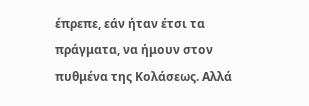έπρεπε, εάν ήταν έτσι τα πράγματα, να ήμουν στον πυθμένα της Κολάσεως. Αλλά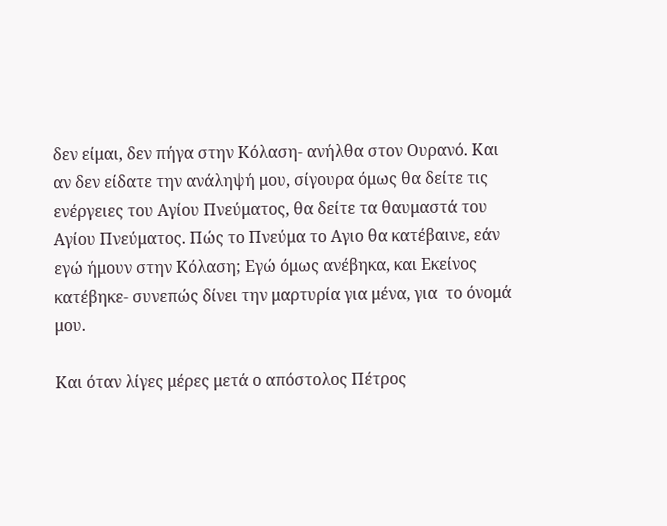δεν είμαι, δεν πήγα στην Κόλαση- ανήλθα στον Ουρανό. Και αν δεν είδατε την ανάληψή μου, σίγουρα όμως θα δείτε τις ενέργειες του Αγίου Πνεύματος, θα δείτε τα θαυμαστά του Αγίου Πνεύματος. Πώς το Πνεύμα το Αγιο θα κατέβαινε, εάν εγώ ήμουν στην Κόλαση; Εγώ όμως ανέβηκα, και Εκείνος κατέβηκε- συνεπώς δίνει την μαρτυρία για μένα, για  το όνομά μου.

Και όταν λίγες μέρες μετά ο απόστολος Πέτρος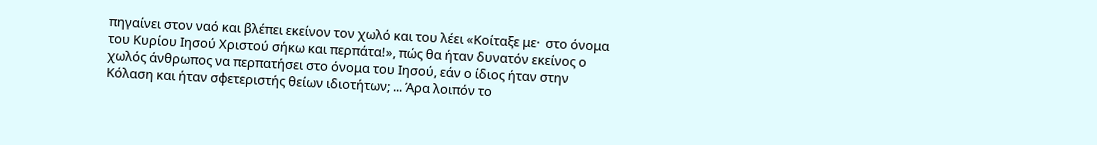πηγαίνει στον ναό και βλέπει εκείνον τον χωλό και του λέει «Κοίταξε με·  στο όνομα του Κυρίου Ιησού Χριστού σήκω και περπάτα!», πώς θα ήταν δυνατόν εκείνος ο χωλός άνθρωπος να περπατήσει στο όνομα του Ιησού, εάν ο ίδιος ήταν στην Κόλαση και ήταν σφετεριστής θείων ιδιοτήτων; ... Άρα λοιπόν το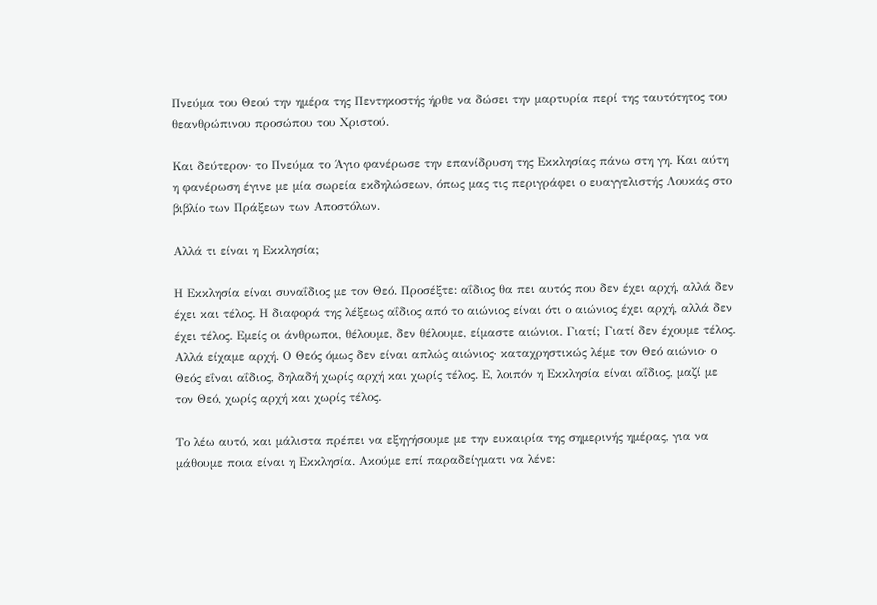Πνεύμα του Θεού την ημέρα της Πεντηκοστής ήρθε να δώσει την μαρτυρία περί της ταυτότητος του θεανθρώπινου προσώπου του Χριστού.

Και δεύτερον· το Πνεύμα το Άγιο φανέρωσε την επανίδρυση της Εκκλησίας πάνω στη γη. Και αύτη η φανέρωση έγινε με μία σωρεία εκδηλώσεων, όπως μας τις περιγράφει ο ευαγγελιστής Λουκάς στο βιβλίο των Πράξεων των Αποστόλων.

Αλλά τι είναι η Εκκλησία;

Η Εκκλησία είναι συναΐδιος με τον Θεό. Προσέξτε: αΐδιος θα πει αυτός που δεν έχει αρχή, αλλά δεν έχει και τέλος. Η διαφορά της λέξεως αΐδιος από το αιώνιος είναι ότι ο αιώνιος έχει αρχή, αλλά δεν έχει τέλος. Εμείς οι άνθρωποι, θέλουμε, δεν θέλουμε, είμαστε αιώνιοι. Γιατί; Γιατί δεν έχουμε τέλος. Αλλά είχαμε αρχή. Ο Θεός όμως δεν είναι απλώς αιώνιος· καταχρηστικώς λέμε τον Θεό αιώνιο· ο Θεός εΐναι αΐδιος, δηλαδή χωρίς αρχή και χωρίς τέλος. Ε, λοιπόν η Εκκλησία είναι αΐδιος, μαζί με τον Θεό, χωρίς αρχή και χωρίς τέλος.

Το λέω αυτό, και μάλιστα πρέπει να εξηγήσουμε με την ευκαιρία της σημερινής ημέρας, για να μάθουμε ποια είναι η Εκκλησία. Ακούμε επί παραδείγματι να λένε: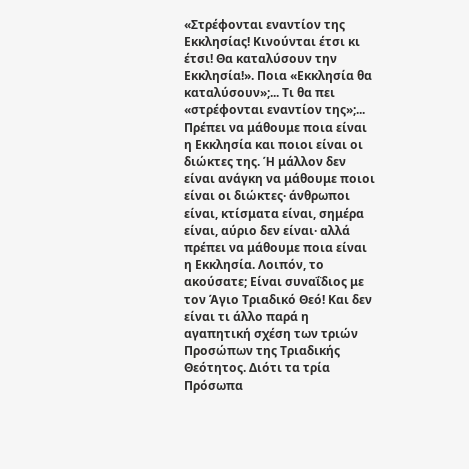«Στρέφονται εναντίον της Εκκλησίας! Κινούνται έτσι κι έτσι! Θα καταλύσουν την Εκκλησία!». Ποια «Εκκλησία θα καταλύσουν»;... Τι θα πει «στρέφονται εναντίον της»;... Πρέπει να μάθουμε ποια είναι η Εκκλησία και ποιοι είναι οι διώκτες της. Ή μάλλον δεν είναι ανάγκη να μάθουμε ποιοι είναι οι διώκτες· άνθρωποι είναι, κτίσματα είναι, σημέρα είναι, αύριο δεν είναι· αλλά πρέπει να μάθουμε ποια είναι η Εκκλησία. Λοιπόν, το ακούσατε; Είναι συναΐδιος με τον Άγιο Τριαδικό Θεό! Και δεν είναι τι άλλο παρά η αγαπητική σχέση των τριών Προσώπων της Τριαδικής Θεότητος. Διότι τα τρία Πρόσωπα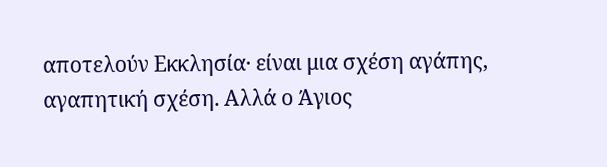αποτελούν Εκκλησία· είναι μια σχέση αγάπης, αγαπητική σχέση. Αλλά ο Άγιος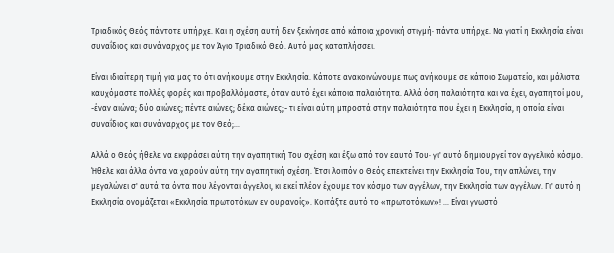Τριαδικός Θεός πάντοτε υπήρχε. Και η σχέση αυτή δεν ξεκίνησε από κάποια χρονική στιγμή· πάντα υπήρχε. Να γιατί η Εκκλησία είναι συναΐδιος και συνάναρχος με τον Άγιο Τριαδικό Θεό. Αυτό μας καταπλήσσει.

Είναι ιδιαίτερη τιμή για μας το ότι ανήκουμε στην Εκκλησία. Κάποτε ανακοινώνουμε πως ανήκουμε σε κάποιο Σωματείο, και μάλιστα καυχόμαστε πολλές φορές και προβαλλόμαστε, όταν αυτό έχει κάποια παλαιότητα. Αλλά όση παλαιότητα και να έχει, αγαπητοί μου, -έναν αιώνα; δύο αιώνες; πέντε αιώνες; δέκα αιώνες;- τι είναι αύτη μπροστά στην παλαιότητα που έχει η Εκκλησία, η οποία είναι συναΐδιος και συνάναρχος με τον Θεό;...

Αλλά ο Θεός ήθελε να εκφράσει αύτη την αγαπητική Του σχέση και έξω από τον εαυτό Του· γι' αυτό δημιουργεί τον αγγελικό κόσμο. Ήθελε και άλλα όντα να χαρούν αύτη την αγαπητική σχέση. Έτσι λοιπόν ο Θεός επεκτείνει την Εκκλησία Του, την απλώνει, την μεγαλώνει σ' αυτά τα όντα που λέγονται άγγελοι, κι εκεί πλέον έχουμε τον κόσμο των αγγέλων, την Εκκλησία των αγγέλων. Γι' αυτό η Εκκλησία ονομάζεται «Εκκλησία πρωτοτόκων εν ουρανοίς». Κοιτάξτε αυτό το «πρωτοτόκων»! ... Είναι γνωστό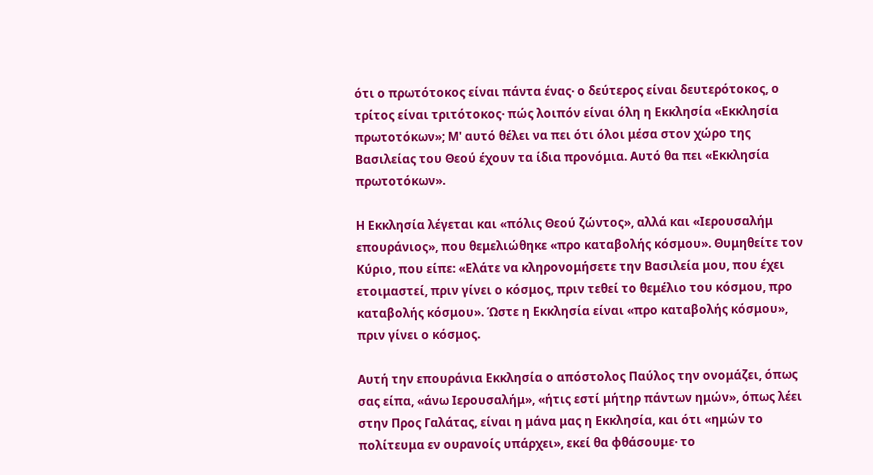ότι ο πρωτότοκος είναι πάντα ένας· ο δεύτερος είναι δευτερότοκος, ο τρίτος είναι τριτότοκος· πώς λοιπόν είναι όλη η Εκκλησία «Εκκλησία πρωτοτόκων»; Μ' αυτό θέλει να πει ότι όλοι μέσα στον χώρο της Βασιλείας του Θεού έχουν τα ίδια προνόμια. Αυτό θα πει «Εκκλησία πρωτοτόκων».

Η Εκκλησία λέγεται και «πόλις Θεού ζώντος», αλλά και «Ιερουσαλήμ επουράνιος», που θεμελιώθηκε «προ καταβολής κόσμου». Θυμηθείτε τον Κύριο, που είπε: «Ελάτε να κληρονομήσετε την Βασιλεία μου, που έχει ετοιμαστεί, πριν γίνει ο κόσμος, πριν τεθεί το θεμέλιο του κόσμου, προ καταβολής κόσμου». Ώστε η Εκκλησία είναι «προ καταβολής κόσμου», πριν γίνει ο κόσμος.

Αυτή την επουράνια Εκκλησία ο απόστολος Παύλος την ονομάζει, όπως σας είπα, «άνω Ιερουσαλήμ», «ήτις εστί μήτηρ πάντων ημών», όπως λέει στην Προς Γαλάτας, είναι η μάνα μας η Εκκλησία, και ότι «ημών το πολίτευμα εν ουρανοίς υπάρχει», εκεί θα φθάσουμε· το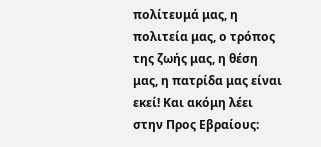πολίτευμά μας, η πολιτεία μας, ο τρόπος της ζωής μας, η θέση μας, η πατρίδα μας είναι εκεί! Και ακόμη λέει στην Προς Εβραίους: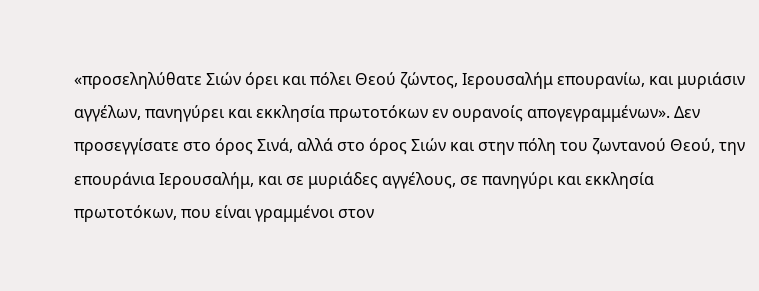«προσεληλύθατε Σιών όρει και πόλει Θεού ζώντος, Ιερουσαλήμ επουρανίω, και μυριάσιν αγγέλων, πανηγύρει και εκκλησία πρωτοτόκων εν ουρανοίς απογεγραμμένων». Δεν προσεγγίσατε στο όρος Σινά, αλλά στο όρος Σιών και στην πόλη του ζωντανού Θεού, την επουράνια Ιερουσαλήμ, και σε μυριάδες αγγέλους, σε πανηγύρι και εκκλησία πρωτοτόκων, που είναι γραμμένοι στον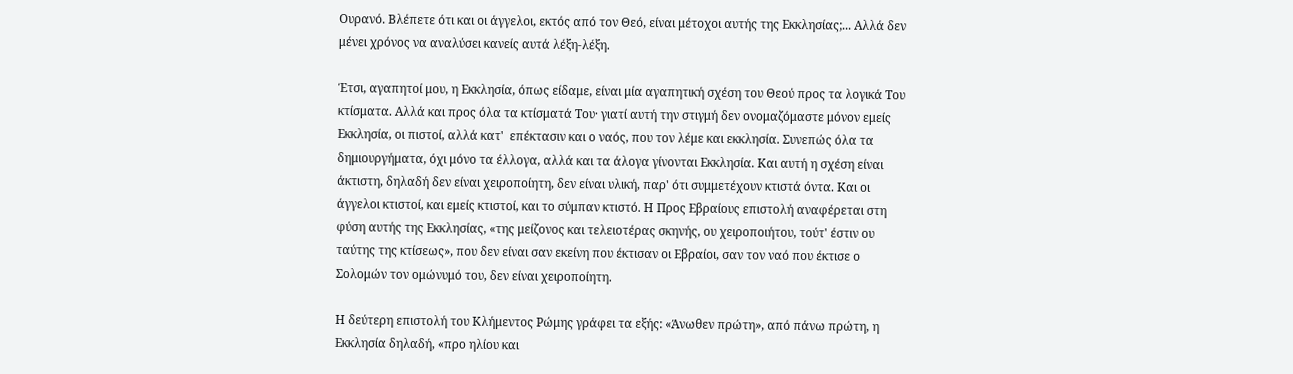Ουρανό. Βλέπετε ότι και οι άγγελοι, εκτός από τον Θεό, είναι μέτοχοι αυτής της Εκκλησίας;... Αλλά δεν μένει χρόνος να αναλύσει κανείς αυτά λέξη-λέξη.

Έτσι, αγαπητοί μου, η Εκκλησία, όπως είδαμε, είναι μία αγαπητική σχέση του Θεού προς τα λογικά Του κτίσματα. Αλλά και προς όλα τα κτίσματά Του· γιατί αυτή την στιγμή δεν ονομαζόμαστε μόνον εμείς Εκκλησία, οι πιστοί, αλλά κατ'  επέκτασιν και ο ναός, που τον λέμε και εκκλησία. Συνεπώς όλα τα δημιουργήματα, όχι μόνο τα έλλογα, αλλά και τα άλογα γίνονται Εκκλησία. Και αυτή η σχέση είναι άκτιστη, δηλαδή δεν είναι χειροποίητη, δεν είναι υλική, παρ' ότι συμμετέχουν κτιστά όντα. Και οι άγγελοι κτιστοί, και εμείς κτιστοί, και το σύμπαν κτιστό. Η Προς Εβραίους επιστολή αναφέρεται στη φύση αυτής της Εκκλησίας, «της μείζονος και τελειοτέρας σκηνής, ου χειροποιήτου, τούτ' έστιν ου ταύτης της κτίσεως», που δεν είναι σαν εκείνη που έκτισαν οι Εβραίοι, σαν τον ναό που έκτισε ο Σολομών τον ομώνυμό του, δεν είναι χειροποίητη.

Η δεύτερη επιστολή του Κλήμεντος Ρώμης γράφει τα εξής: «Άνωθεν πρώτη», από πάνω πρώτη, η Εκκλησία δηλαδή, «προ ηλίου και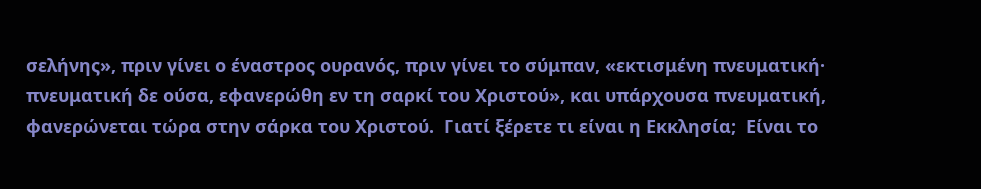σελήνης», πριν γίνει ο έναστρος ουρανός, πριν γίνει το σύμπαν, «εκτισμένη πνευματική· πνευματική δε ούσα, εφανερώθη εν τη σαρκί του Χριστού», και υπάρχουσα πνευματική, φανερώνεται τώρα στην σάρκα του Χριστού.  Γιατί ξέρετε τι είναι η Εκκλησία;  Είναι το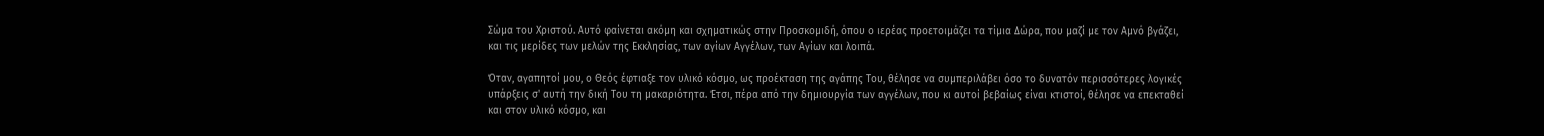Σώμα του Χριστού. Αυτό φαίνεται ακόμη και σχηματικώς στην Προσκομιδή, όπου ο ιερέας προετοιμάζει τα τίμια Δώρα, που μαζί με τον Αμνό βγάζει, και τις μερίδες των μελών της Εκκλησίας, των αγίων Αγγέλων, των Αγίων και λοιπά.

Όταν, αγαπητοί μου, ο Θεός έφτιαξε τον υλικό κόσμο, ως προέκταση της αγάπης Του, θέλησε να συμπεριλάβει όσο το δυνατόν περισσότερες λογικές υπάρξεις σ' αυτή την δική Του τη μακαριότητα. Έτσι, πέρα από την δημιουργία των αγγέλων, που κι αυτοί βεβαίως είναι κτιστοί, θέλησε να επεκταθεί και στον υλικό κόσμο, και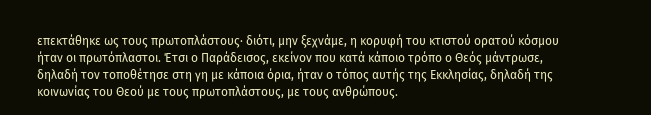επεκτάθηκε ως τους πρωτοπλάστους· διότι, μην ξεχνάμε, η κορυφή του κτιστού ορατού κόσμου ήταν οι πρωτόπλαστοι. Έτσι ο Παράδεισος, εκείνον που κατά κάποιο τρόπο ο Θεός μάντρωσε, δηλαδή τον τοποθέτησε στη γη με κάποια όρια, ήταν ο τόπος αυτής της Εκκλησίας, δηλαδή της κοινωνίας του Θεού με τους πρωτοπλάστους, με τους ανθρώπους.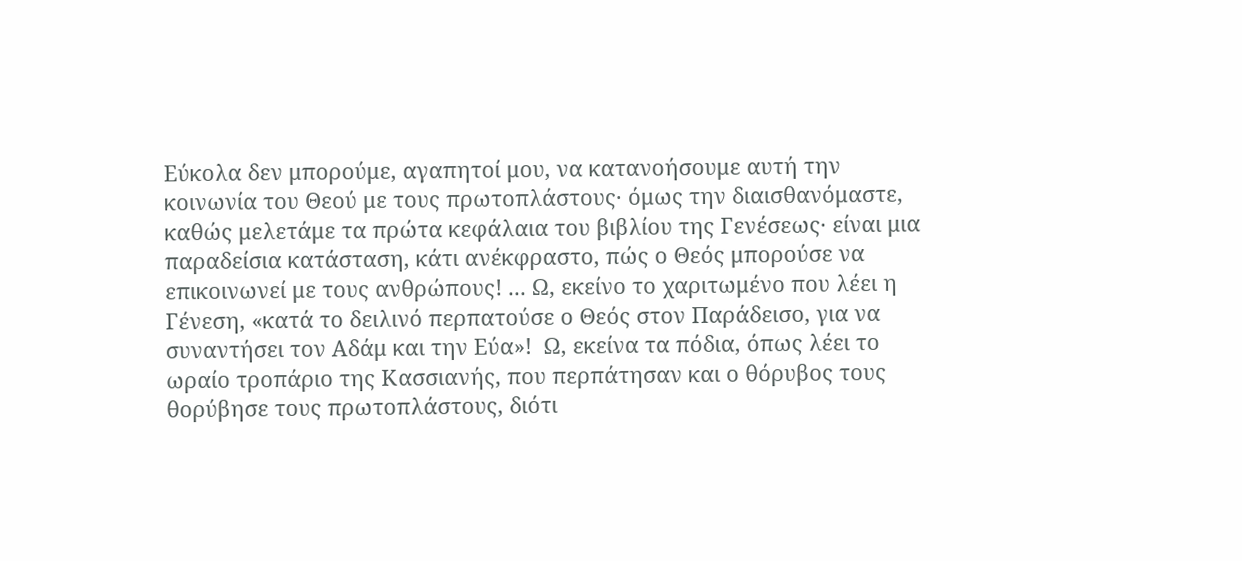Εύκολα δεν μπορούμε, αγαπητοί μου, να κατανοήσουμε αυτή την κοινωνία του Θεού με τους πρωτοπλάστους· όμως την διαισθανόμαστε, καθώς μελετάμε τα πρώτα κεφάλαια του βιβλίου της Γενέσεως· είναι μια παραδείσια κατάσταση, κάτι ανέκφραστο, πώς ο Θεός μπορούσε να επικοινωνεί με τους ανθρώπους! ... Ω, εκείνο το χαριτωμένο που λέει η Γένεση, «κατά το δειλινό περπατούσε ο Θεός στον Παράδεισο, για να συναντήσει τον Αδάμ και την Εύα»!  Ω, εκείνα τα πόδια, όπως λέει το ωραίο τροπάριο της Κασσιανής, που περπάτησαν και ο θόρυβος τους θορύβησε τους πρωτοπλάστους, διότι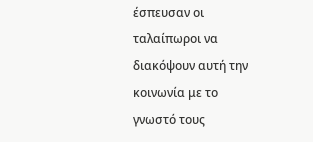έσπευσαν οι ταλαίπωροι να διακόψουν αυτή την κοινωνία με το γνωστό τους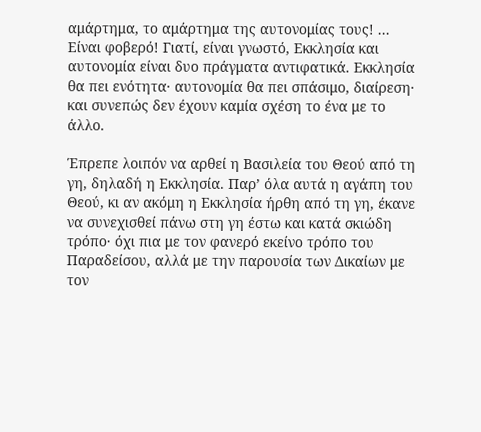αμάρτημα, το αμάρτημα της αυτονομίας τους! ... Eίναι φοβερό! Γιατί, είναι γνωστό, Εκκλησία και αυτονομία είναι δυο πράγματα αντιφατικά. Εκκλησία θα πει ενότητα· αυτονομία θα πει σπάσιμο, διαίρεση· και συνεπώς δεν έχουν καμία σχέση το ένα με το άλλο.

Έπρεπε λοιπόν να αρθεί η Βασιλεία του Θεού από τη γη, δηλαδή η Εκκλησία. Παρ’ όλα αυτά η αγάπη του Θεού, κι αν ακόμη η Εκκλησία ήρθη από τη γη, έκανε να συνεχισθεί πάνω στη γη έστω και κατά σκιώδη τρόπο· όχι πια με τον φανερό εκείνο τρόπο του Παραδείσου, αλλά με την παρουσία των Δικαίων με τον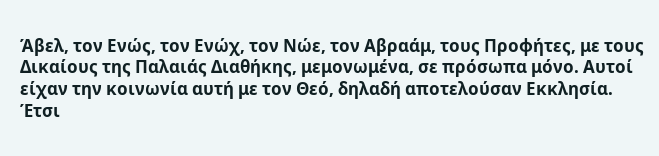Άβελ, τον Ενώς, τον Ενώχ, τον Νώε, τον Αβραάμ, τους Προφήτες, με τους Δικαίους της Παλαιάς Διαθήκης, μεμονωμένα, σε πρόσωπα μόνο. Αυτοί είχαν την κοινωνία αυτή με τον Θεό, δηλαδή αποτελούσαν Εκκλησία. Έτσι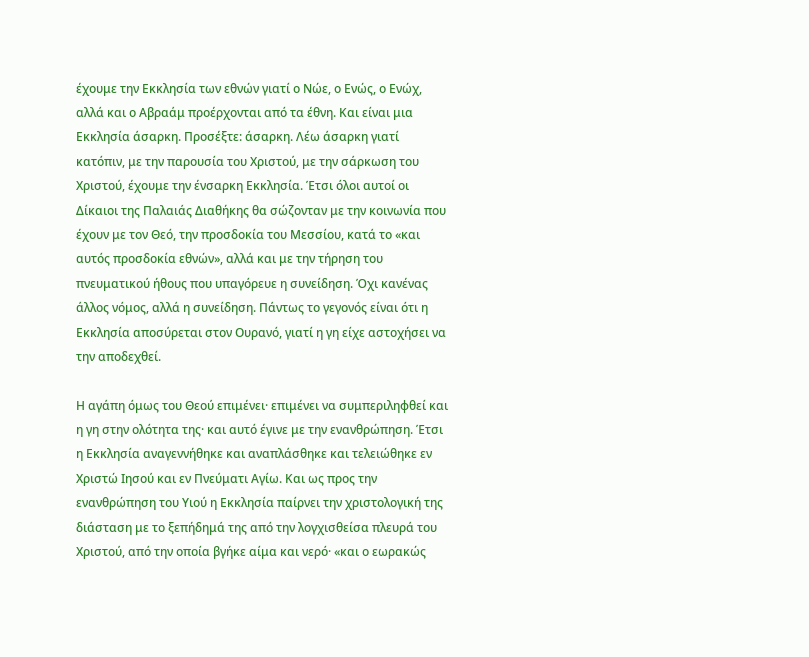έχουμε την Εκκλησία των εθνών γιατί ο Νώε, ο Ενώς, ο Ενώχ, αλλά και ο Αβραάμ προέρχονται από τα έθνη. Και είναι μια Εκκλησία άσαρκη. Προσέξτε: άσαρκη. Λέω άσαρκη γιατί κατόπιν, με την παρουσία του Χριστού, με την σάρκωση του Χριστού, έχουμε την ένσαρκη Εκκλησία. Έτσι όλοι αυτοί οι Δίκαιοι της Παλαιάς Διαθήκης θα σώζονταν με την κοινωνία που έχουν με τον Θεό, την προσδοκία του Μεσσίου, κατά το «και αυτός προσδοκία εθνών», αλλά και με την τήρηση του πνευματικού ήθους που υπαγόρευε η συνείδηση. Όχι κανένας άλλος νόμος, αλλά η συνείδηση. Πάντως το γεγονός είναι ότι η Εκκλησία αποσύρεται στον Ουρανό, γιατί η γη είχε αστοχήσει να την αποδεχθεί.

Η αγάπη όμως του Θεού επιμένει· επιμένει να συμπεριληφθεί και η γη στην ολότητα της· και αυτό έγινε με την ενανθρώπηση. Έτσι η Εκκλησία αναγεννήθηκε και αναπλάσθηκε και τελειώθηκε εν Χριστώ Ιησού και εν Πνεύματι Αγίω. Και ως προς την ενανθρώπηση του Υιού η Εκκλησία παίρνει την χριστολογική της διάσταση με το ξεπήδημά της από την λογχισθείσα πλευρά του Χριστού, από την οποία βγήκε αίμα και νερό· «και ο εωρακώς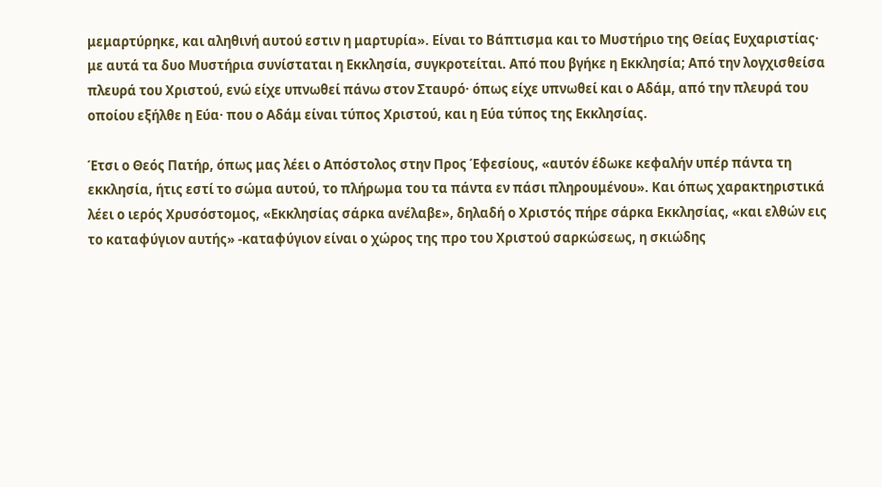μεμαρτύρηκε, και αληθινή αυτού εστιν η μαρτυρία». Είναι το Βάπτισμα και το Μυστήριο της Θείας Ευχαριστίας· με αυτά τα δυο Μυστήρια συνίσταται η Εκκλησία, συγκροτείται. Από που βγήκε η Εκκλησία; Από την λογχισθείσα πλευρά του Χριστού, ενώ είχε υπνωθεί πάνω στον Σταυρό· όπως είχε υπνωθεί και ο Αδάμ, από την πλευρά του οποίου εξήλθε η Εύα· που ο Αδάμ είναι τύπος Χριστού, και η Εύα τύπος της Εκκλησίας.

Έτσι ο Θεός Πατήρ, όπως μας λέει ο Απόστολος στην Προς Έφεσίους, «αυτόν έδωκε κεφαλήν υπέρ πάντα τη εκκλησία, ήτις εστί το σώμα αυτού, το πλήρωμα του τα πάντα εν πάσι πληρουμένου». Και όπως χαρακτηριστικά λέει ο ιερός Χρυσόστομος, «Εκκλησίας σάρκα ανέλαβε», δηλαδή ο Χριστός πήρε σάρκα Εκκλησίας, «και ελθών εις το καταφύγιον αυτής» -καταφύγιον είναι ο χώρος της προ του Χριστού σαρκώσεως, η σκιώδης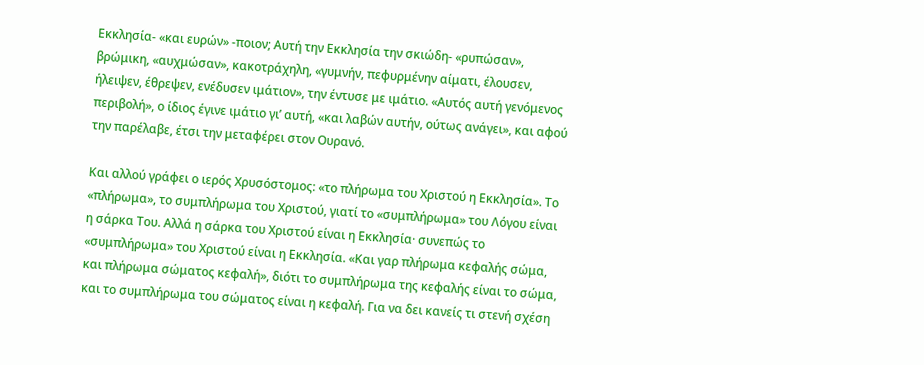Εκκλησία- «και ευρών» -ποιον; Αυτή την Εκκλησία την σκιώδη- «ρυπώσαν», βρώμικη, «αυχμώσαν», κακοτράχηλη, «γυμνήν, πεφυρμένην αίματι, έλουσεν, ήλειψεν, έθρεψεν, ενέδυσεν ιμάτιον», την έντυσε με ιμάτιο. «Αυτός αυτή γενόμενος περιβολή», ο ίδιος έγινε ιμάτιο γι’ αυτή, «και λαβών αυτήν, ούτως ανάγει», και αφού την παρέλαβε, έτσι την μεταφέρει στον Ουρανό.

Και αλλού γράφει ο ιερός Χρυσόστομος: «το πλήρωμα του Χριστού η Εκκλησία». Το «πλήρωμα», το συμπλήρωμα του Χριστού, γιατί το «συμπλήρωμα» του Λόγου είναι η σάρκα Του. Αλλά η σάρκα του Χριστού είναι η Εκκλησία· συνεπώς το «συμπλήρωμα» του Χριστού είναι η Εκκλησία. «Και γαρ πλήρωμα κεφαλής σώμα, και πλήρωμα σώματος κεφαλή», διότι το συμπλήρωμα της κεφαλής είναι το σώμα, και το συμπλήρωμα του σώματος είναι η κεφαλή. Για να δει κανείς τι στενή σχέση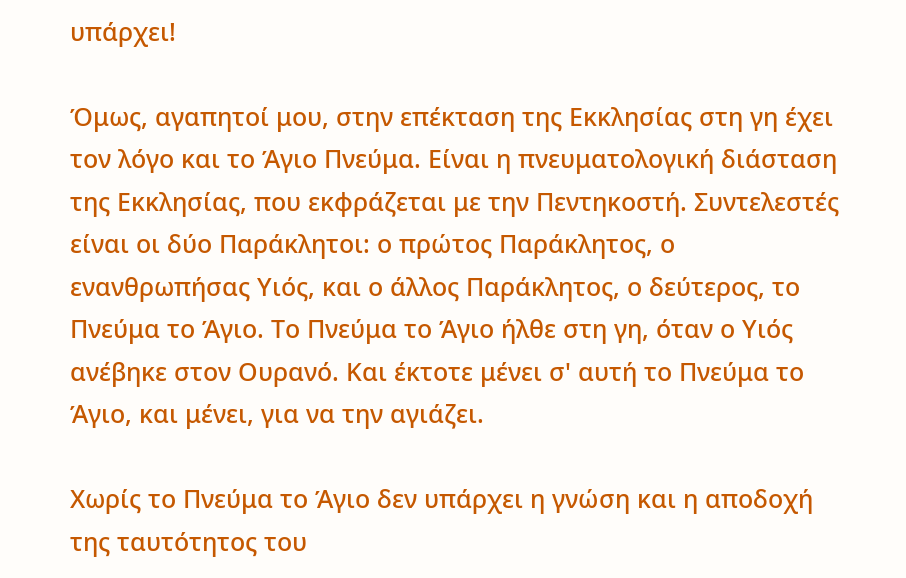υπάρχει!

Όμως, αγαπητοί μου, στην επέκταση της Εκκλησίας στη γη έχει τον λόγο και το Άγιο Πνεύμα. Είναι η πνευματολογική διάσταση της Εκκλησίας, που εκφράζεται με την Πεντηκοστή. Συντελεστές είναι οι δύο Παράκλητοι: ο πρώτος Παράκλητος, ο ενανθρωπήσας Υιός, και ο άλλος Παράκλητος, ο δεύτερος, το Πνεύμα το Άγιο. Το Πνεύμα το Άγιο ήλθε στη γη, όταν ο Υιός ανέβηκε στον Ουρανό. Και έκτοτε μένει σ' αυτή το Πνεύμα το Άγιο, και μένει, για να την αγιάζει.

Χωρίς το Πνεύμα το Άγιο δεν υπάρχει η γνώση και η αποδοχή της ταυτότητος του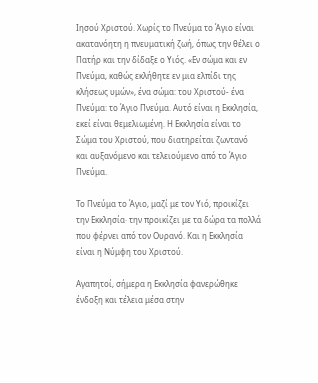Ιησού Χριστού. Χωρίς το Πνεύμα το Άγιο είναι ακατανόητη η πνευματική ζωή, όπως την θέλει ο Πατήρ και την δίδαξε ο Υιός. «Εν σώμα και εν Πνεύμα, καθώς εκλήθητε εν μια ελπίδι της κλήσεως υμών», ένα σώμα: του Χριστού- ένα Πνεύμα: το Άγιο Πνεύμα. Αυτό είναι η Εκκλησία, εκεί είναι θεμελιωμένη. Η Εκκλησία είναι το Σώμα του Χριστού, που διατηρείται ζωντανό και αυξανόμενο και τελειούμενο από το Άγιο Πνεύμα.

Το Πνεύμα το Άγιο, μαζί με τον Υιό, προικίζει την Εκκλησία· την προικίζει με τα δώρα τα πολλά που φέρνει από τον Ουρανό. Και η Εκκλησία είναι η Νύμφη του Χριστού.

Αγαπητοί, σήμερα η Εκκλησία φανερώθηκε ένδοξη και τέλεια μέσα στην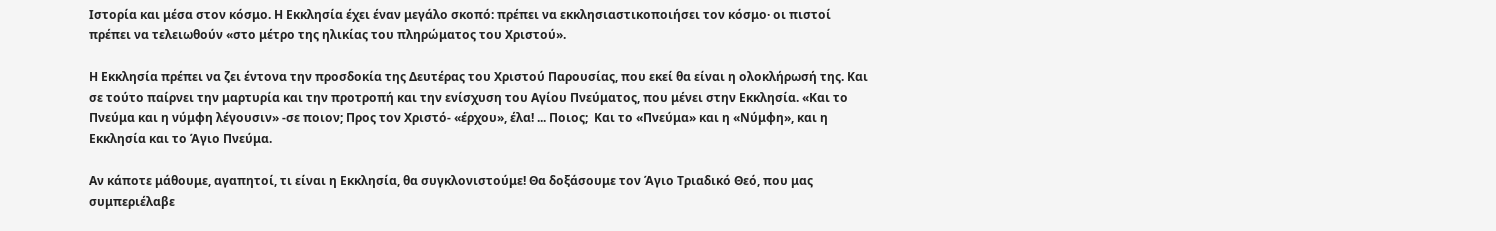Ιστορία και μέσα στον κόσμο. Η Εκκλησία έχει έναν μεγάλο σκοπό: πρέπει να εκκλησιαστικοποιήσει τον κόσμο· οι πιστοί πρέπει να τελειωθούν «στο μέτρο της ηλικίας του πληρώματος του Χριστού».

Η Εκκλησία πρέπει να ζει έντονα την προσδοκία της Δευτέρας του Χριστού Παρουσίας, που εκεί θα είναι η ολοκλήρωσή της. Και σε τούτο παίρνει την μαρτυρία και την προτροπή και την ενίσχυση του Αγίου Πνεύματος, που μένει στην Εκκλησία. «Και το Πνεύμα και η νύμφη λέγουσιν» -σε ποιον; Προς τον Χριστό- «έρχου», έλα! ... Ποιος;  Και το «Πνεύμα» και η «Νύμφη», και η Εκκλησία και το Άγιο Πνεύμα.

Αν κάποτε μάθουμε, αγαπητοί, τι είναι η Εκκλησία, θα συγκλονιστούμε! Θα δοξάσουμε τον Άγιο Τριαδικό Θεό, που μας συμπεριέλαβε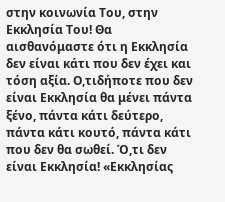στην κοινωνία Του, στην Εκκλησία Του! Θα αισθανόμαστε ότι η Εκκλησία δεν είναι κάτι που δεν έχει και τόση αξία. Ο,τιδήποτε που δεν είναι Εκκλησία θα μένει πάντα ξένο, πάντα κάτι δεύτερο, πάντα κάτι κουτό, πάντα κάτι που δεν θα σωθεί. Ό,τι δεν είναι Εκκλησία! «Εκκλησίας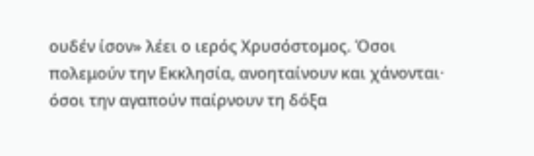ουδέν ίσον» λέει ο ιερός Χρυσόστομος. Όσοι πολεμούν την Εκκλησία, ανοηταίνουν και χάνονται· όσοι την αγαπούν παίρνουν τη δόξα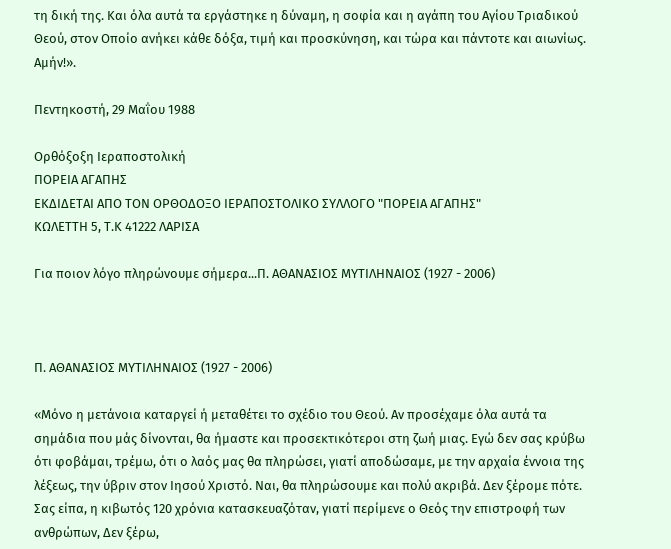τη δική της. Και όλα αυτά τα εργάστηκε η δύναμη, η σοφία και η αγάπη του Αγίου Τριαδικού Θεού, στον Οποίο ανήκει κάθε δόξα, τιμή και προσκύνηση, και τώρα και πάντοτε και αιωνίως. Αμήν!».

Πεντηκοστή, 29 Μαΐου 1988

Ορθόξοξη Ιεραποστολική
ΠΟΡΕΙΑ ΑΓΑΠΗΣ
ΕΚΔΙΔΕΤΑΙ ΑΠΟ ΤΟΝ ΟΡΘΟΔΟΞΟ ΙΕΡΑΠΟΣΤΟΛΙΚΟ ΣΥΛΛΟΓΟ "ΠΟΡΕΙΑ ΑΓΑΠΗΣ"
ΚΩΛΕΤΤΗ 5, Τ.Κ 41222 ΛΑΡΙΣΑ

Για ποιον λόγο πληρώνουμε σήμερα...Π. ΑΘΑΝΑΣΙΟΣ ΜΥΤΙΛΗΝΑΙΟΣ (1927 - 2006)



Π. ΑΘΑΝΑΣΙΟΣ ΜΥΤΙΛΗΝΑΙΟΣ (1927 - 2006)

«Μόνο η μετάνοια καταργεί ή μεταθέτει το σχέδιο του Θεού. Αν προσέχαμε όλα αυτά τα σημάδια που μάς δίνονται, θα ήμαστε και προσεκτικότεροι στη ζωή μιας. Εγώ δεν σας κρύβω ότι φοβάμαι, τρέμω, ότι ο λαός μας θα πληρώσει, γιατί αποδώσαμε, με την αρχαία έννοια της λέξεως, την ύβριν στον Ιησού Χριστό. Ναι, θα πληρώσουμε και πολύ ακριβά. Δεν ξέρομε πότε. Σας είπα, η κιβωτός 120 χρόνια κατασκευαζόταν, γιατί περίμενε ο Θεός την επιστροφή των ανθρώπων, Δεν ξέρω,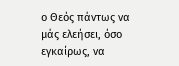ο Θεός πάντως να μάς ελεήσει, όσο εγκαίρως, να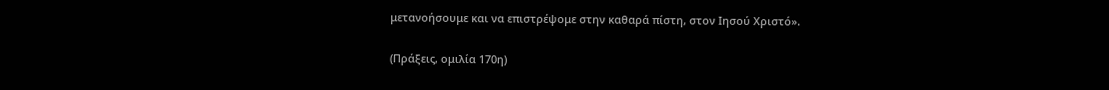μετανοήσουμε και να επιστρέψομε στην καθαρά πίστη, στον Ιησού Χριστό».

(Πράξεις, ομιλία 170η)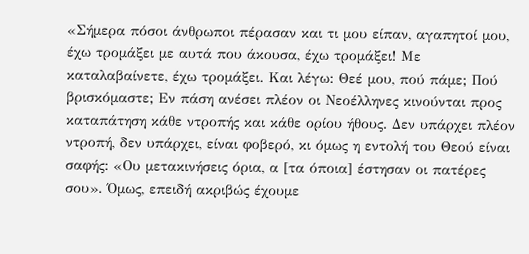«Σήμερα πόσοι άνθρωποι πέρασαν και τι μου είπαν, αγαπητοί μου, έχω τρομάξει με αυτά που άκουσα, έχω τρομάξει! Με καταλαβαίνετε, έχω τρομάξει. Και λέγω: Θεέ μου, πού πάμε; Πού βρισκόμαστε; Εν πάση ανέσει πλέον οι Νεοέλληνες κινούνται προς καταπάτηση κάθε ντροπής και κάθε ορίου ήθους. Δεν υπάρχει πλέον ντροπή, δεν υπάρχει, είναι φοβερό, κι όμως η εντολή του Θεού είναι σαφής: «Ου μετακινήσεις όρια, α [τα όποια] έστησαν οι πατέρες σου». Όμως, επειδή ακριβώς έχουμε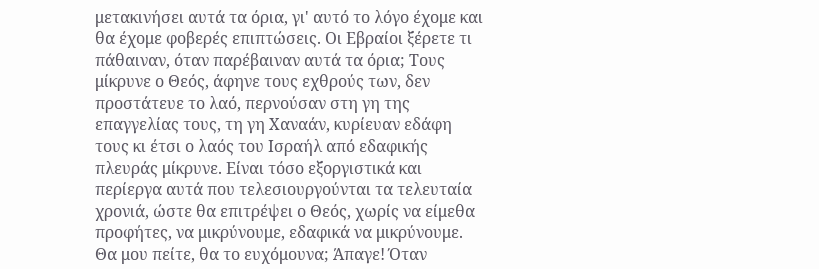μετακινήσει αυτά τα όρια, γι' αυτό το λόγο έχομε και θα έχομε φοβερές επιπτώσεις. Οι Εβραίοι ξέρετε τι πάθαιναν, όταν παρέβαιναν αυτά τα όρια; Τους μίκρυνε ο Θεός, άφηνε τους εχθρούς των, δεν προστάτευε το λαό, περνούσαν στη γη της επαγγελίας τους, τη γη Χαναάν, κυρίευαν εδάφη τους κι έτσι ο λαός του Ισραήλ από εδαφικής πλευράς μίκρυνε. Είναι τόσο εξοργιστικά και περίεργα αυτά που τελεσιουργούνται τα τελευταία χρονιά, ώστε θα επιτρέψει ο Θεός, χωρίς να είμεθα προφήτες, να μικρύνουμε, εδαφικά να μικρύνουμε. Θα μου πείτε, θα το ευχόμουνα; Άπαγε! Όταν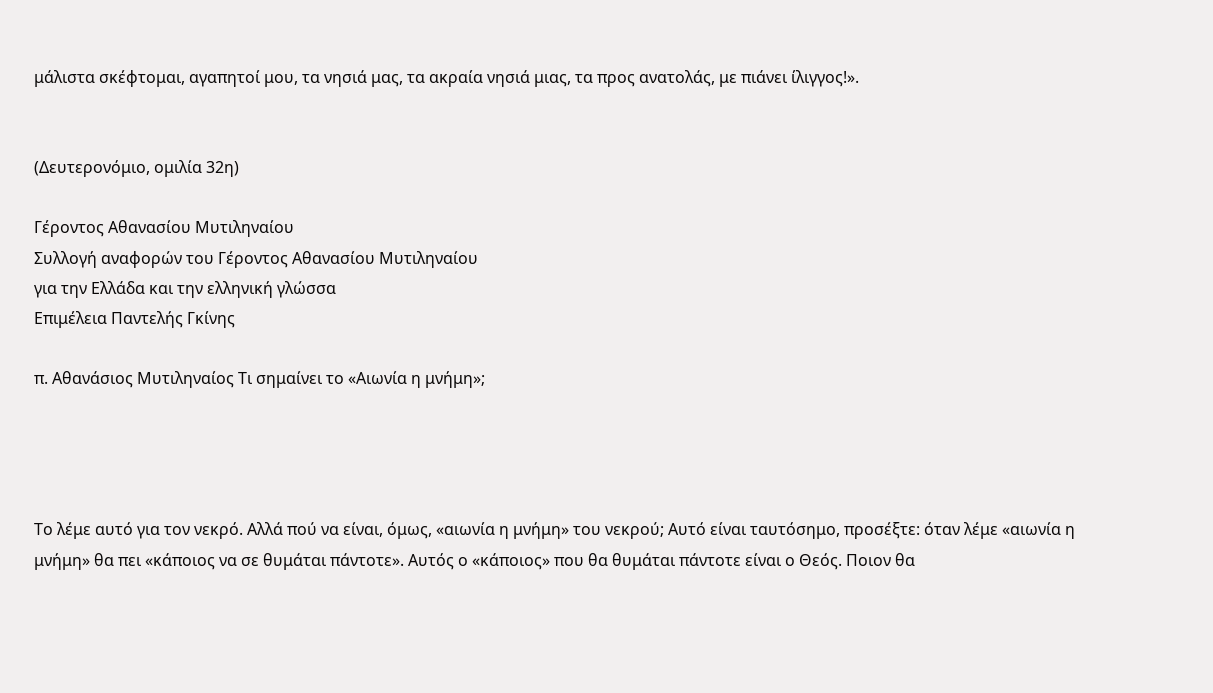μάλιστα σκέφτομαι, αγαπητοί μου, τα νησιά μας, τα ακραία νησιά μιας, τα προς ανατολάς, με πιάνει ίλιγγος!».


(Δευτερονόμιο, ομιλία 32η)

Γέροντος Αθανασίου Μυτιληναίου
Συλλογή αναφορών του Γέροντος Αθανασίου Μυτιληναίου
για την Ελλάδα και την ελληνική γλώσσα
Επιμέλεια Παντελής Γκίνης

π. Αθανάσιος Μυτιληναίος Τι σημαίνει το «Αιωνία η μνήμη»;




Το λέμε αυτό για τον νεκρό. Αλλά πού να είναι, όμως, «αιωνία η μνήμη» του νεκρού; Αυτό είναι ταυτόσημο, προσέξτε: όταν λέμε «αιωνία η μνήμη» θα πει «κάποιος να σε θυμάται πάντοτε». Αυτός ο «κάποιος» που θα θυμάται πάντοτε είναι ο Θεός. Ποιον θα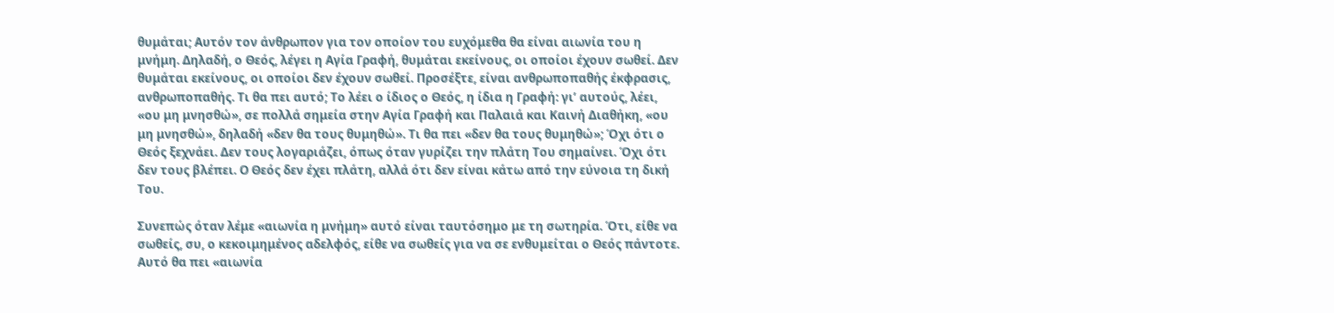θυμάται; Αυτόν τον άνθρωπον για τον οποίον του ευχόμεθα θα είναι αιωνία του η μνήμη. Δηλαδή, ο Θεός, λέγει η Αγία Γραφή, θυμάται εκείνους, οι οποίοι έχουν σωθεί. Δεν θυμάται εκείνους, οι οποίοι δεν έχουν σωθεί. Προσέξτε, είναι ανθρωποπαθής έκφρασις, ανθρωποπαθής. Τι θα πει αυτό; Το λέει ο ίδιος ο Θεός, η ίδια η Γραφή: γι’ αυτούς, λέει, «ου μη μνησθώ», σε πολλά σημεία στην Αγία Γραφή και Παλαιά και Καινή Διαθήκη, «ου μη μνησθώ», δηλαδή «δεν θα τους θυμηθώ». Τι θα πει «δεν θα τους θυμηθώ»; Όχι ότι ο Θεός ξεχνάει. Δεν τους λογαριάζει, όπως όταν γυρίζει την πλάτη Του σημαίνει. Όχι ότι δεν τους βλέπει. Ο Θεός δεν έχει πλάτη, αλλά ότι δεν είναι κάτω από την εύνοια τη δική Του.

Συνεπώς όταν λέμε «αιωνία η μνήμη» αυτό είναι ταυτόσημο με τη σωτηρία. Ότι, είθε να σωθείς, συ, ο κεκοιμημένος αδελφός, είθε να σωθείς για να σε ενθυμείται ο Θεός πάντοτε. Αυτό θα πει «αιωνία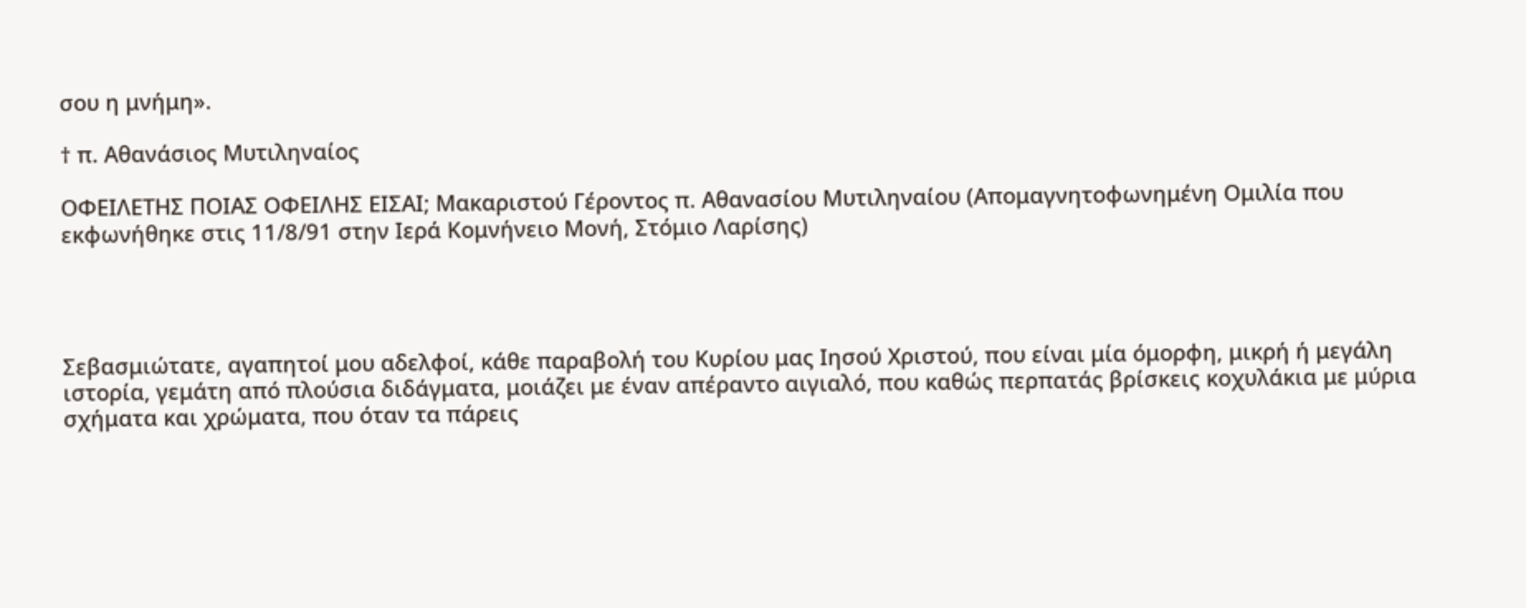σου η μνήμη».

† π. Αθανάσιος Μυτιληναίος

ΟΦΕΙΛΕΤΗΣ ΠΟΙΑΣ ΟΦΕΙΛΗΣ ΕΙΣΑΙ; Μακαριστού Γέροντος π. Αθανασίου Μυτιληναίου (Απομαγνητοφωνημένη Ομιλία που εκφωνήθηκε στις 11/8/91 στην Ιερά Κομνήνειο Μονή, Στόμιο Λαρίσης)




Σεβασμιώτατε, αγαπητοί μου αδελφοί, κάθε παραβολή του Κυρίου μας Ιησού Χριστού, που είναι μία όμορφη, μικρή ή μεγάλη ιστορία, γεμάτη από πλούσια διδάγματα, μοιάζει με έναν απέραντο αιγιαλό, που καθώς περπατάς βρίσκεις κοχυλάκια με μύρια σχήματα και χρώματα, που όταν τα πάρεις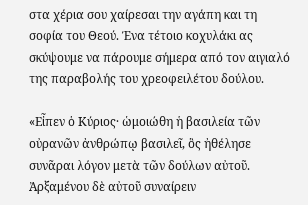στα χέρια σου χαίρεσαι την αγάπη και τη σοφία του Θεού. Ένα τέτοιο κοχυλάκι ας σκύψουμε να πάρουμε σήμερα από τον αιγιαλό της παραβολής του χρεοφειλέτου δούλου.

«Εἶπεν ὁ Κύριος· ὡμοιώθη ἡ βασιλεία τῶν οὐρανῶν ἀνθρώπῳ βασιλεῖ, ὃς ἠθέλησε συνᾶραι λόγον μετὰ τῶν δούλων αὐτοῦ. Ἀρξαμένου δὲ αὐτοῦ συναίρειν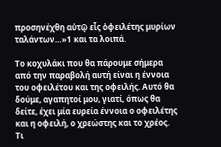προσηνέχθη αὐτῷ εἷς ὀφειλέτης μυρίων ταλάντων…»1 και τα λοιπά.

Το κοχυλάκι που θα πάρουμε σήμερα από την παραβολή αυτή είναι η έννοια του οφειλέτου και της οφειλής. Αυτό θα δούμε, αγαπητοί μου, γιατί, όπως θα δείτε, έχει μία ευρεία έννοια ο οφειλέτης και η οφειλή, ο χρεώστης και το χρέος. Τι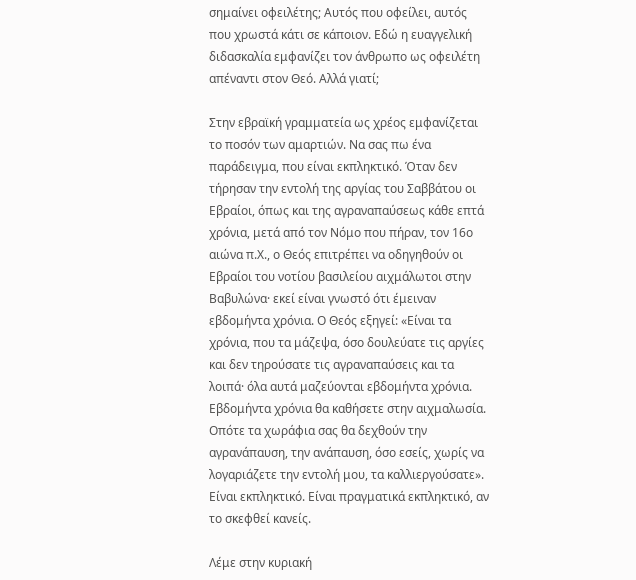σημαίνει οφειλέτης; Αυτός που οφείλει, αυτός που χρωστά κάτι σε κάποιον. Εδώ η ευαγγελική διδασκαλία εμφανίζει τον άνθρωπο ως οφειλέτη απέναντι στον Θεό. Αλλά γιατί;

Στην εβραϊκή γραμματεία ως χρέος εμφανίζεται το ποσόν των αμαρτιών. Να σας πω ένα παράδειγμα, που είναι εκπληκτικό. Όταν δεν τήρησαν την εντολή της αργίας του Σαββάτου οι Εβραίοι, όπως και της αγραναπαύσεως κάθε επτά χρόνια, μετά από τον Νόμο που πήραν, τον 16ο αιώνα π.Χ., ο Θεός επιτρέπει να οδηγηθούν οι Εβραίοι του νοτίου βασιλείου αιχμάλωτοι στην Βαβυλώνα· εκεί είναι γνωστό ότι έμειναν εβδομήντα χρόνια. Ο Θεός εξηγεί: «Είναι τα χρόνια, που τα μάζεψα, όσο δουλεύατε τις αργίες και δεν τηρούσατε τις αγραναπαύσεις και τα λοιπά· όλα αυτά μαζεύονται εβδομήντα χρόνια. Εβδομήντα χρόνια θα καθήσετε στην αιχμαλωσία. Οπότε τα χωράφια σας θα δεχθούν την αγρανάπαυση, την ανάπαυση, όσο εσείς, χωρίς να λογαριάζετε την εντολή μου, τα καλλιεργούσατε». Είναι εκπληκτικό. Είναι πραγματικά εκπληκτικό, αν το σκεφθεί κανείς.

Λέμε στην κυριακή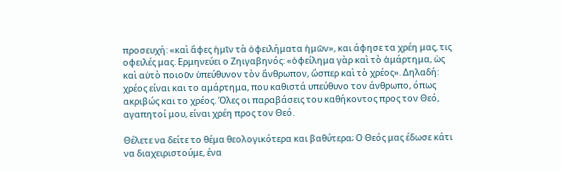προσευχή: «καὶ ἄφες ἡμῖν τὰ ὀφειλήματα ἡμῶν», και άφησε τα χρέη μας, τις οφειλές μας. Ερμηνεύει ο Ζηιγαβηνός: «ὀφείλημα γὰρ καὶ τὸ ἁμάρτημα, ὡς καὶ αὐτὸ ποιοῦν ὑπεύθυνον τὸν ἄνθρωπον, ὥσπερ καὶ τὸ χρέος». Δηλαδή: χρέος είναι και το αμάρτημα, που καθιστά υπεύθυνο τον άνθρωπο, όπως ακριβώς και το χρέος. Όλες οι παραβάσεις του καθήκοντος προς τον Θεό, αγαπητοί μου, είναι χρέη προς τον Θεό.

Θέλετε να δείτε το θέμα θεολογικότερα και βαθύτερα; Ο Θεός μας έδωσε κάτι να διαχειριστούμε, ένα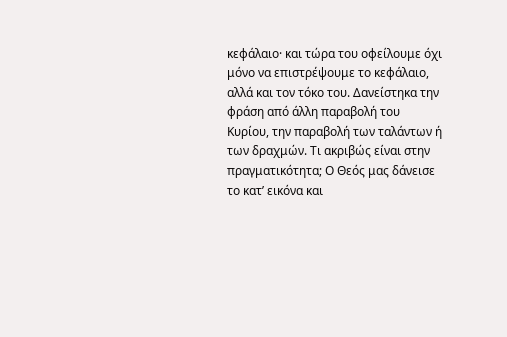κεφάλαιο· και τώρα του οφείλουμε όχι μόνο να επιστρέψουμε το κεφάλαιο, αλλά και τον τόκο του. Δανείστηκα την φράση από άλλη παραβολή του Κυρίου, την παραβολή των ταλάντων ή των δραχμών. Τι ακριβώς είναι στην πραγματικότητα; Ο Θεός μας δάνεισε το κατ’ εικόνα και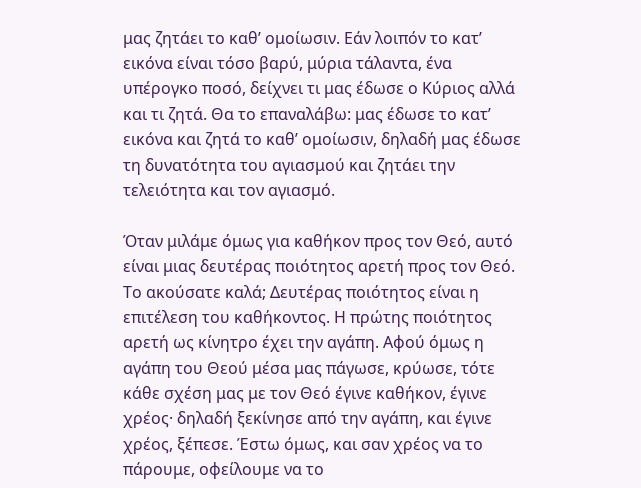μας ζητάει το καθ’ ομοίωσιν. Εάν λοιπόν το κατ’ εικόνα είναι τόσο βαρύ, μύρια τάλαντα, ένα υπέρογκο ποσό, δείχνει τι μας έδωσε ο Κύριος αλλά και τι ζητά. Θα το επαναλάβω: μας έδωσε το κατ’ εικόνα και ζητά το καθ’ ομοίωσιν, δηλαδή μας έδωσε τη δυνατότητα του αγιασμού και ζητάει την τελειότητα και τον αγιασμό.

Όταν μιλάμε όμως για καθήκον προς τον Θεό, αυτό είναι μιας δευτέρας ποιότητος αρετή προς τον Θεό. Το ακούσατε καλά; Δευτέρας ποιότητος είναι η επιτέλεση του καθήκοντος. Η πρώτης ποιότητος αρετή ως κίνητρο έχει την αγάπη. Αφού όμως η αγάπη του Θεού μέσα μας πάγωσε, κρύωσε, τότε κάθε σχέση μας με τον Θεό έγινε καθήκον, έγινε χρέος· δηλαδή ξεκίνησε από την αγάπη, και έγινε χρέος, ξέπεσε. Έστω όμως, και σαν χρέος να το πάρουμε, οφείλουμε να το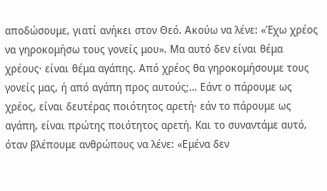αποδώσουμε, γιατί ανήκει στον Θεό. Ακούω να λένε: «Έχω χρέος να γηροκομήσω τους γονείς μου». Μα αυτό δεν είναι θέμα χρέους· είναι θέμα αγάπης. Από χρέος θα γηροκομήσουμε τους γονείς μας, ή από αγάπη προς αυτούς;… Εάντ ο πάρουμε ως χρέος, είναι δευτέρας ποιότητος αρετή· εάν το πάρουμε ως αγάπη, είναι πρώτης ποιότητος αρετή. Και το συναντάμε αυτό, όταν βλέπουμε ανθρώπους να λένε: «Εμένα δεν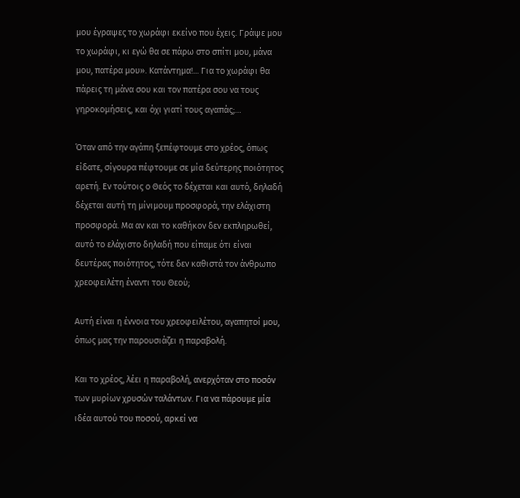μου έγραψες το χωράφι εκείνο που έχεις. Γράψε μου το χωράφι, κι εγώ θα σε πάρω στο σπίτι μου, μάνα μου, πατέρα μου». Κατάντημα!... Για το χωράφι θα πάρεις τη μάνα σου και τον πατέρα σου να τους γηροκομήσεις, και όχι γιατί τους αγαπάς;…

Όταν από την αγάπη ξεπέφτουμε στο χρέος, όπως είδατε, σίγουρα πέφτουμε σε μία δεύτερης ποιότητος αρετή. Εν τούτοις ο Θεός το δέχεται και αυτό, δηλαδή δέχεται αυτή τη μίνιμουμ προσφορά, την ελάχιστη προσφορά. Μα αν και το καθήκον δεν εκπληρωθεί, αυτό το ελάχιστο δηλαδή που είπαμε ότι είναι δευτέρας ποιότητος, τότε δεν καθιστά τον άνθρωπο χρεοφειλέτη έναντι του Θεού;

Αυτή είναι η έννοια του χρεοφειλέτου, αγαπητοί μου, όπως μας την παρουσιάζει η παραβολή.

Και το χρέος, λέει η παραβολή, ανερχόταν στο ποσόν των μυρίων χρυσών ταλάντων. Για να πάρουμε μία ιδέα αυτού του ποσού, αρκεί να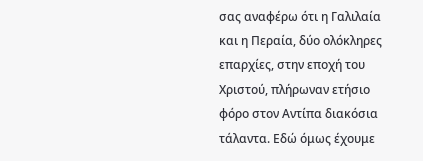σας αναφέρω ότι η Γαλιλαία και η Περαία, δύο ολόκληρες επαρχίες, στην εποχή του Χριστού, πλήρωναν ετήσιο φόρο στον Αντίπα διακόσια τάλαντα. Εδώ όμως έχουμε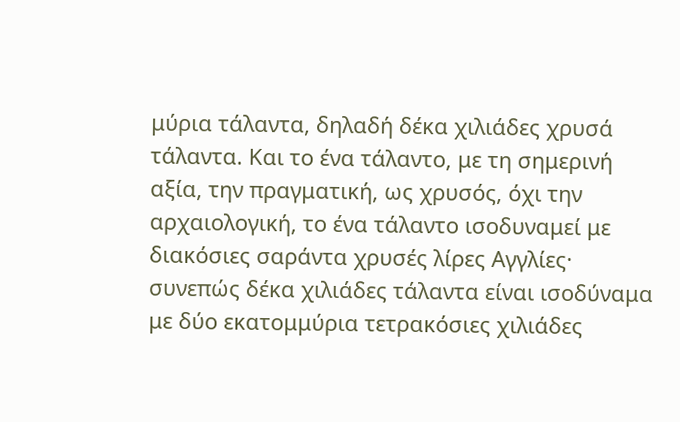μύρια τάλαντα, δηλαδή δέκα χιλιάδες χρυσά τάλαντα. Και το ένα τάλαντο, με τη σημερινή αξία, την πραγματική, ως χρυσός, όχι την αρχαιολογική, το ένα τάλαντο ισοδυναμεί με διακόσιες σαράντα χρυσές λίρες Αγγλίες· συνεπώς δέκα χιλιάδες τάλαντα είναι ισοδύναμα με δύο εκατομμύρια τετρακόσιες χιλιάδες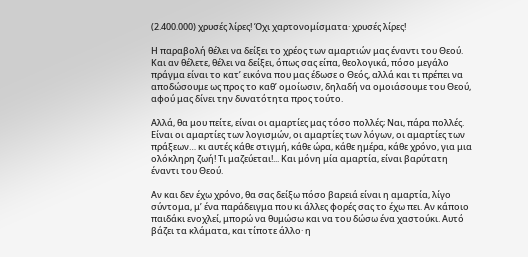(2.400.000) χρυσές λίρες! Όχι χαρτονομίσματα· χρυσές λίρες!

Η παραβολή θέλει να δείξει το χρέος των αμαρτιών μας έναντι του Θεού. Και αν θέλετε, θέλει να δείξει, όπως σας είπα, θεολογικά, πόσο μεγάλο πράγμα είναι το κατ’ εικόνα που μας έδωσε ο Θεός, αλλά και τι πρέπει να αποδώσουμε ως προς το καθ’ ομοίωσιν, δηλαδή να ομοιάσουμε του Θεού, αφού μας δίνει την δυνατότητα προς τούτο.

Αλλά, θα μου πείτε, είναι οι αμαρτίες μας τόσο πολλές; Ναι, πάρα πολλές. Είναι οι αμαρτίες των λογισμών, οι αμαρτίες των λόγων, οι αμαρτίες των πράξεων… κι αυτές κάθε στιγμή, κάθε ώρα, κάθε ημέρα, κάθε χρόνο, για μια ολόκληρη ζωή! Τι μαζεύεται!... Και μόνη μία αμαρτία, είναι βαρύτατη έναντι του Θεού.

Αν και δεν έχω χρόνο, θα σας δείξω πόσο βαρειά είναι η αμαρτία, λίγο σύντομα, μ’ ένα παράδειγμα που κι άλλες φορές σας το έχω πει. Αν κάποιο παιδάκι ενοχλεί, μπορώ να θυμώσω και να του δώσω ένα χαστούκι. Αυτό βάζει τα κλάματα, και τίποτε άλλο· η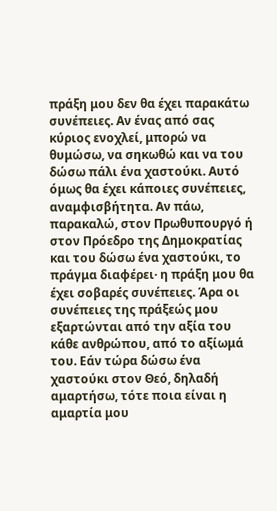πράξη μου δεν θα έχει παρακάτω συνέπειες. Αν ένας από σας κύριος ενοχλεί, μπορώ να θυμώσω, να σηκωθώ και να του δώσω πάλι ένα χαστούκι. Αυτό όμως θα έχει κάποιες συνέπειες, αναμφισβήτητα. Αν πάω, παρακαλώ, στον Πρωθυπουργό ή στον Πρόεδρο της Δημοκρατίας και του δώσω ένα χαστούκι, το πράγμα διαφέρει· η πράξη μου θα έχει σοβαρές συνέπειες. Άρα οι συνέπειες της πράξεώς μου εξαρτώνται από την αξία του κάθε ανθρώπου, από το αξίωμά του. Εάν τώρα δώσω ένα χαστούκι στον Θεό, δηλαδή αμαρτήσω, τότε ποια είναι η αμαρτία μου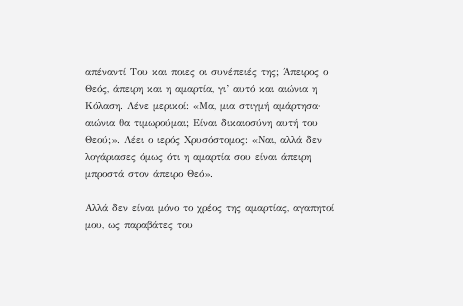απέναντί Του και ποιες οι συνέπειές της; Άπειρος ο Θεός, άπειρη και η αμαρτία, γι’ αυτό και αιώνια η Κόλαση. Λένε μερικοί: «Μα, μια στιγμή αμάρτησα· αιώνια θα τιμωρούμαι; Είναι δικαιοσύνη αυτή του Θεού;». Λέει ο ιερός Χρυσόστομος: «Ναι, αλλά δεν λογάριασες όμως ότι η αμαρτία σου είναι άπειρη μπροστά στον άπειρο Θεό».

Αλλά δεν είναι μόνο το χρέος της αμαρτίας, αγαπητοί μου, ως παραβάτες του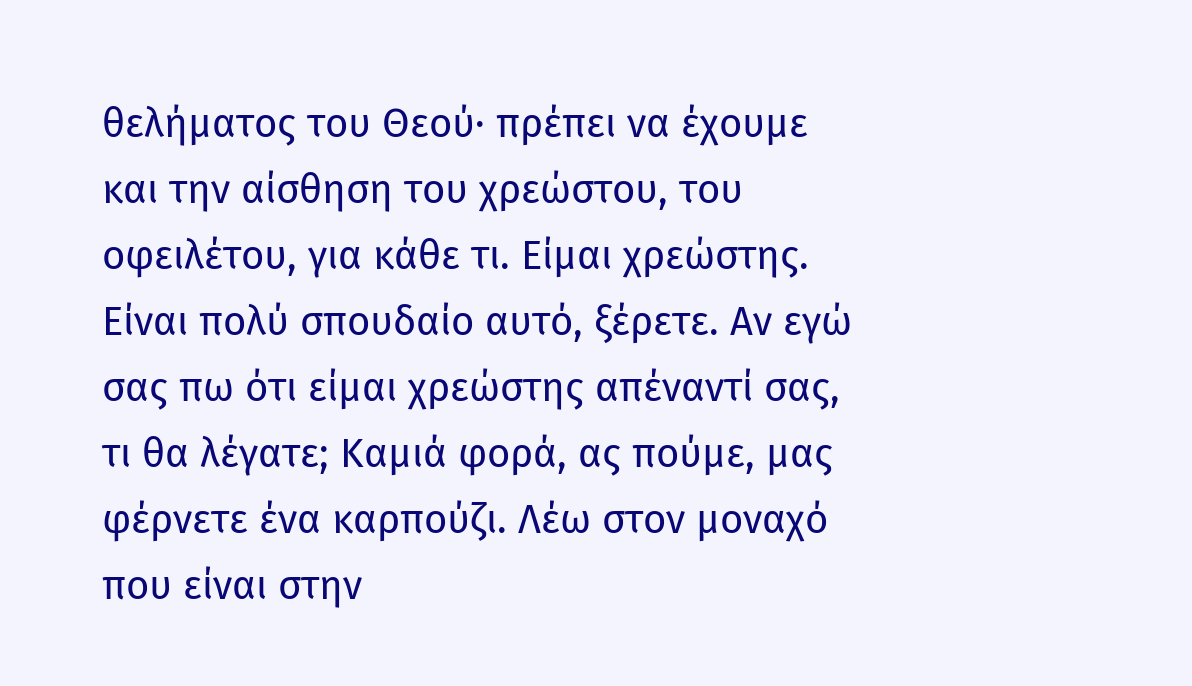θελήματος του Θεού· πρέπει να έχουμε και την αίσθηση του χρεώστου, του οφειλέτου, για κάθε τι. Είμαι χρεώστης. Είναι πολύ σπουδαίο αυτό, ξέρετε. Αν εγώ σας πω ότι είμαι χρεώστης απέναντί σας, τι θα λέγατε; Καμιά φορά, ας πούμε, μας φέρνετε ένα καρπούζι. Λέω στον μοναχό που είναι στην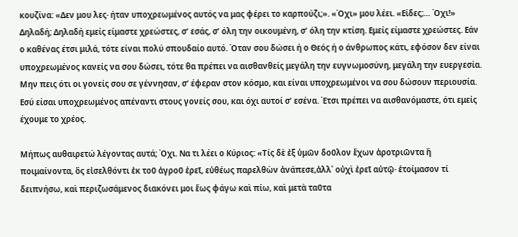κουζίνα: «Δεν μου λες· ήταν υποχρεωμένος αυτός να μας φέρει το καρπούζι;». «Όχι» μου λέει. «Είδες;… Όχι!» Δηλαδή; Δηλαδή εμείς είμαστε χρεώστες, σ’ εσάς, σ’ όλη την οικουμένη, σ’ όλη την κτίση. Εμείς είμαστε χρεώστες. Εάν ο καθένας έτσι μιλά, τότε είναι πολύ σπουδαίο αυτό. Όταν σου δώσει ή ο Θεός ή ο άνθρωπος κάτι, εφόσον δεν είναι υποχρεωμένος κανείς να σου δώσει, τότε θα πρέπει να αισθανθείς μεγάλη την ευγνωμοσύνη, μεγάλη την ευεργεσία. Μην πεις ότι οι γονείς σου σε γέννησαν, σ’ έφεραν στον κόσμο, και είναι υποχρεωμένοι να σου δώσουν περιουσία. Εσύ είσαι υποχρεωμένος απέναντι στους γονείς σου, και όχι αυτοί σ’ εσένα. Έτσι πρέπει να αισθανόμαστε, ότι εμείς έχουμε το χρέος.

Μήπως αυθαιρετώ λέγοντας αυτά; Όχι. Να τι λέει ο Κύριος: «Τίς δὲ ἐξ ὑμῶν δοῦλον ἔχων ἀροτριῶντα ἢ ποιμαίνοντα, ὃς εἰσελθόντι ἐκ τοῦ ἀγροῦ ἐρεῖ, εὐθέως παρελθὼν ἀνάπεσε,ἀλλ᾿ οὐχὶ ἐρεῖ αὐτῷ· ἑτοίμασον τί δειπνήσω, καὶ περιζωσάμενος διακόνει μοι ἕως φάγω καὶ πίω, καὶ μετὰ ταῦτα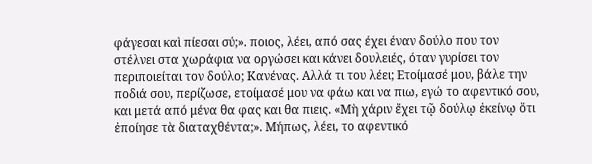φάγεσαι καὶ πίεσαι σύ;». ποιος, λέει, από σας έχει έναν δούλο που τον στέλνει στα χωράφια να οργώσει και κάνει δουλειές, όταν γυρίσει τον περιποιείται τον δούλο; Κανένας. Αλλά τι του λέει; Ετοίμασέ μου, βάλε την ποδιά σου, περίζωσε, ετοίμασέ μου να φάω και να πιω, εγώ το αφεντικό σου, και μετά από μένα θα φας και θα πιεις. «Μὴ χάριν ἔχει τῷ δούλῳ ἐκείνῳ ὅτι ἐποίησε τὰ διαταχθέντα;». Μήπως, λέει, το αφεντικό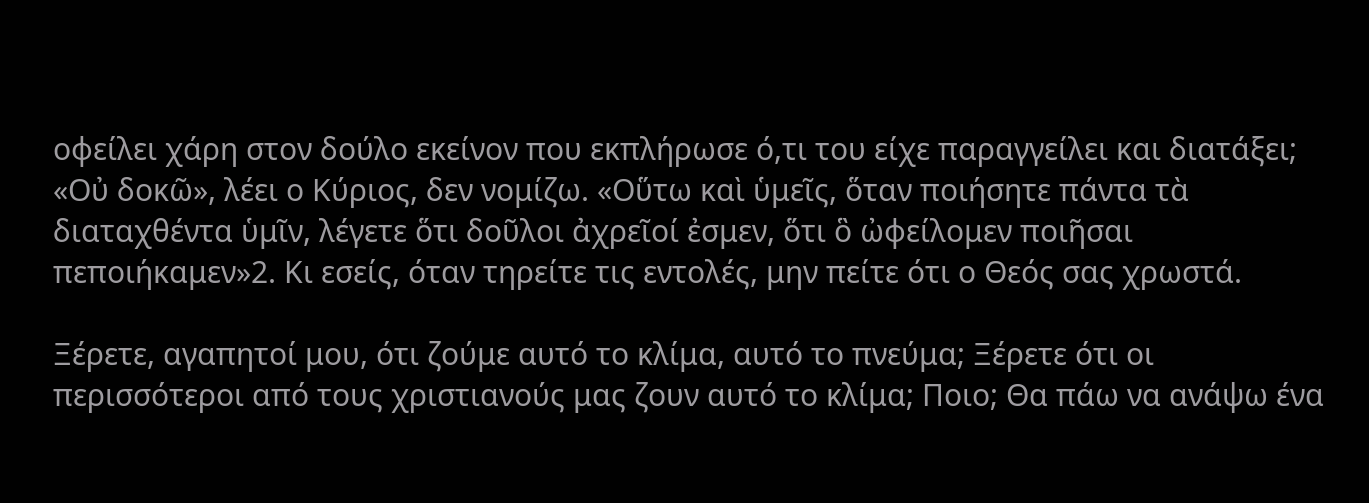οφείλει χάρη στον δούλο εκείνον που εκπλήρωσε ό,τι του είχε παραγγείλει και διατάξει; «Οὐ δοκῶ», λέει ο Κύριος, δεν νομίζω. «Οὕτω καὶ ὑμεῖς, ὅταν ποιήσητε πάντα τὰ διαταχθέντα ὑμῖν, λέγετε ὅτι δοῦλοι ἀχρεῖοί ἐσμεν, ὅτι ὃ ὠφείλομεν ποιῆσαι πεποιήκαμεν»2. Κι εσείς, όταν τηρείτε τις εντολές, μην πείτε ότι ο Θεός σας χρωστά.

Ξέρετε, αγαπητοί μου, ότι ζούμε αυτό το κλίμα, αυτό το πνεύμα; Ξέρετε ότι οι περισσότεροι από τους χριστιανούς μας ζουν αυτό το κλίμα; Ποιο; Θα πάω να ανάψω ένα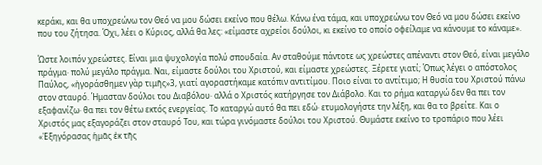κεράκι, και θα υποχρεώνω τον Θεό να μου δώσει εκείνο που θέλω. Κάνω ένα τάμα, και υποχρεώνω τον Θεό να μου δώσει εκείνο που του ζήτησα. Όχι, λέει ο Κύριος, αλλά θα λες: «είμαστε αχρείοι δούλοι, κι εκείνο το οποίο οφείλαμε να κάνουμε το κάναμε».

Ώστε λοιπόν χρεώστες. Είναι μια ψυχολογία πολύ σπουδαία. Αν σταθούμε πάντοτε ως χρεώστες απέναντι στον Θεό, είναι μεγάλο πράγμα· πολύ μεγάλο πράγμα. Ναι, είμαστε δούλοι του Χριστού, και είμαστε χρεώστες. Ξέρετε γιατί; Όπως λέγει ο απόστολος Παύλος, «ἠγοράσθημεν γὰρ τιμῆς»3, γιατί αγοραστήκαμε κατόπιν αντιτίμου. Ποιο είναι το αντίτιμο; Η θυσία του Χριστού πάνω στον σταυρό. Ήμασταν δούλοι του Διαβόλου· αλλά ο Χριστός κατήργησε τον Διάβολο. Και το ρήμα καταργώ δεν θα πει τον εξαφανίζω· θα πει τον θέτω εκτός ενεργείας. Το καταργώ αυτό θα πει εδώ· ετυμολογήστε την λέξη, και θα το βρείτε. Και ο Χριστός μας εξαγοράζει στον σταυρό Του, και τώρα γινόμαστε δούλοι του Χριστού. Θυμάστε εκείνο το τροπάριο που λέει «Ἐξηγόρασας ἡμᾶς ἐκ τῆς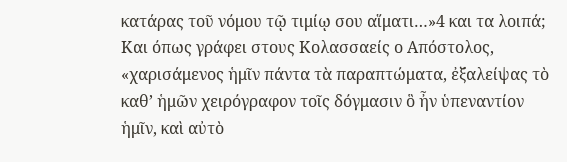κατάρας τοῦ νόμου τῷ τιμίῳ σου αἵματι…»4 και τα λοιπά; Και όπως γράφει στους Κολασσαείς ο Απόστολος, «χαρισάμενος ἡμῖν πάντα τὰ παραπτώματα, ἐξαλείψας τὸ καθ’ ἡμῶν χειρόγραφον τοῖς δόγμασιν ὃ ἦν ὑπεναντίον ἡμῖν, καὶ αὐτὸ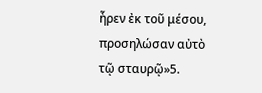ἦρεν ἐκ τοῦ μέσου, προσηλώσαν αὐτὸ τῷ σταυρῷ»5.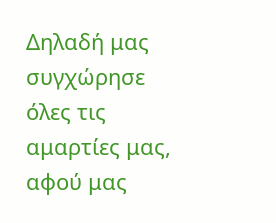Δηλαδή μας συγχώρησε όλες τις αμαρτίες μας, αφού μας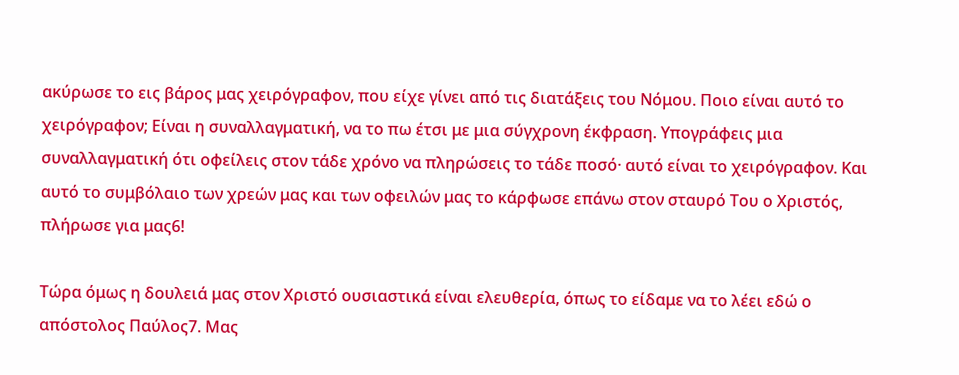ακύρωσε το εις βάρος μας χειρόγραφον, που είχε γίνει από τις διατάξεις του Νόμου. Ποιο είναι αυτό το χειρόγραφον; Είναι η συναλλαγματική, να το πω έτσι με μια σύγχρονη έκφραση. Υπογράφεις μια συναλλαγματική ότι οφείλεις στον τάδε χρόνο να πληρώσεις το τάδε ποσό· αυτό είναι το χειρόγραφον. Και αυτό το συμβόλαιο των χρεών μας και των οφειλών μας το κάρφωσε επάνω στον σταυρό Του ο Χριστός, πλήρωσε για μας6!

Τώρα όμως η δουλειά μας στον Χριστό ουσιαστικά είναι ελευθερία, όπως το είδαμε να το λέει εδώ ο απόστολος Παύλος7. Μας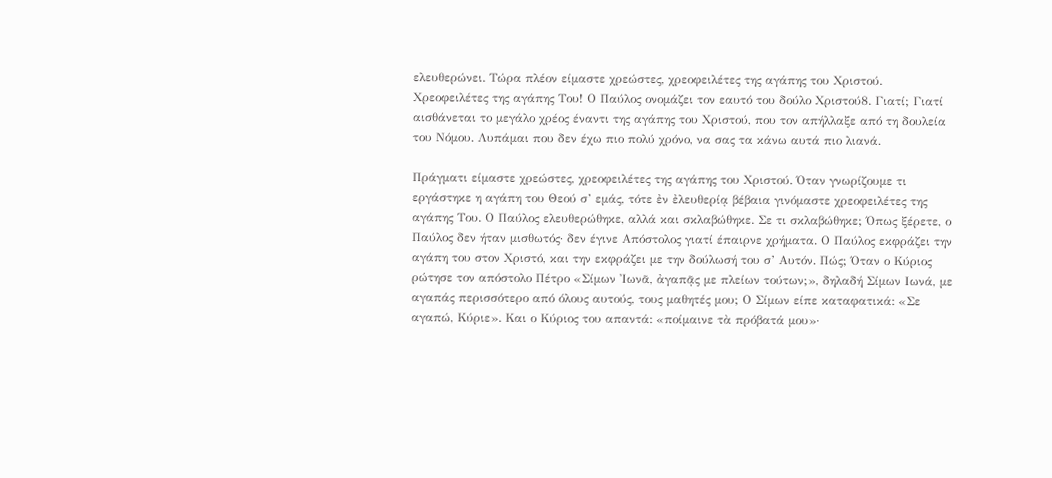ελευθερώνει. Τώρα πλέον είμαστε χρεώστες, χρεοφειλέτες της αγάπης του Χριστού. Χρεοφειλέτες της αγάπης Του! Ο Παύλος ονομάζει τον εαυτό του δούλο Χριστού8. Γιατί; Γιατί αισθάνεται το μεγάλο χρέος έναντι της αγάπης του Χριστού, που τον απήλλαξε από τη δουλεία του Νόμου. Λυπάμαι που δεν έχω πιο πολύ χρόνο, να σας τα κάνω αυτά πιο λιανά.

Πράγματι είμαστε χρεώστες, χρεοφειλέτες της αγάπης του Χριστού. Όταν γνωρίζουμε τι εργάστηκε η αγάπη του Θεού σ’ εμάς, τότε ἐν ἐλευθερίᾳ βέβαια γινόμαστε χρεοφειλέτες της αγάπης Του. Ο Παύλος ελευθερώθηκε, αλλά και σκλαβώθηκε. Σε τι σκλαβώθηκε; Όπως ξέρετε, ο Παύλος δεν ήταν μισθωτός· δεν έγινε Απόστολος γιατί έπαιρνε χρήματα. Ο Παύλος εκφράζει την αγάπη του στον Χριστό, και την εκφράζει με την δούλωσή του σ’ Αυτόν. Πώς; Όταν ο Κύριος ρώτησε τον απόστολο Πέτρο «Σίμων Ἰωνᾶ, ἀγαπᾷς με πλείων τούτων;», δηλαδή Σίμων Ιωνά, με αγαπάς περισσότερο από όλους αυτούς, τους μαθητές μου; Ο Σίμων είπε καταφατικά: «Σε αγαπώ, Κύριε». Και ο Κύριος του απαντά: «ποίμαινε τὰ πρόβατά μου»·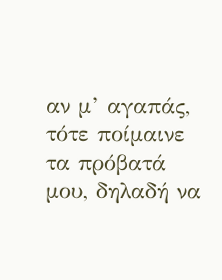αν μ’ αγαπάς, τότε ποίμαινε τα πρόβατά μου, δηλαδή να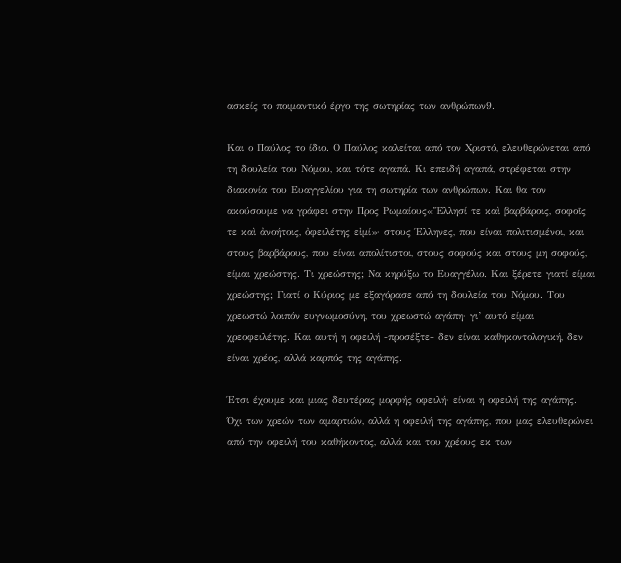ασκείς το ποιμαντικό έργο της σωτηρίας των ανθρώπων9.

Και ο Παύλος το ίδιο. Ο Παύλος καλείται από τον Χριστό, ελευθερώνεται από τη δουλεία του Νόμου, και τότε αγαπά. Κι επειδή αγαπά, στρέφεται στην διακονία του Ευαγγελίου για τη σωτηρία των ανθρώπων. Και θα τον ακούσουμε να γράφει στην Προς Ρωμαίους«Ἕλλησί τε καὶ βαρβάροις, σοφοῖς τε καὶ ἀνοήτοις, ὀφειλέτης εἰμί»· στους Έλληνες, που είναι πολιτισμένοι, και στους βαρβάρους, που είναι απολίτιστοι, στους σοφούς και στους μη σοφούς, είμαι χρεώστης. Τι χρεώστης; Να κηρύξω το Ευαγγέλιο. Και ξέρετε γιατί είμαι χρεώστης; Γιατί ο Κύριος με εξαγόρασε από τη δουλεία του Νόμου. Του χρεωστώ λοιπόν ευγνωμοσύνη, του χρεωστώ αγάπη· γι’ αυτό είμαι χρεοφειλέτης. Και αυτή η οφειλή -προσέξτε- δεν είναι καθηκοντολογική, δεν είναι χρέος, αλλά καρπός της αγάπης.

Έτσι έχουμε και μιας δευτέρας μορφής οφειλή· είναι η οφειλή της αγάπης. Όχι των χρεών των αμαρτιών, αλλά η οφειλή της αγάπης, που μας ελευθερώνει από την οφειλή του καθήκοντος, αλλά και του χρέους εκ των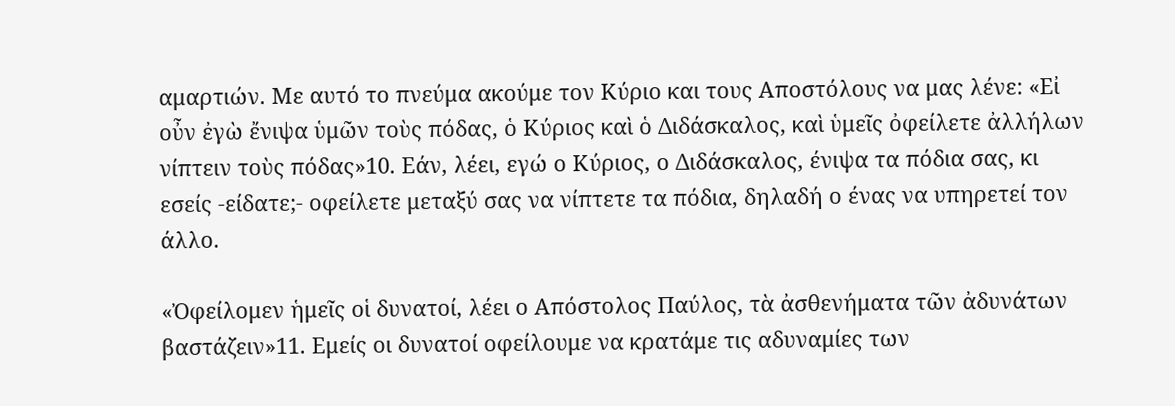αμαρτιών. Με αυτό το πνεύμα ακούμε τον Κύριο και τους Αποστόλους να μας λένε: «Εἰ οὖν ἐγὼ ἔνιψα ὑμῶν τοὺς πόδας, ὁ Κύριος καὶ ὁ Διδάσκαλος, καὶ ὑμεῖς ὀφείλετε ἀλλήλων νίπτειν τοὺς πόδας»10. Εάν, λέει, εγώ ο Κύριος, ο Διδάσκαλος, ένιψα τα πόδια σας, κι εσείς -είδατε;- οφείλετε μεταξύ σας να νίπτετε τα πόδια, δηλαδή ο ένας να υπηρετεί τον άλλο.

«Ὀφείλομεν ἡμεῖς οἱ δυνατοί, λέει ο Απόστολος Παύλος, τὰ ἀσθενήματα τῶν ἀδυνάτων βαστάζειν»11. Εμείς οι δυνατοί οφείλουμε να κρατάμε τις αδυναμίες των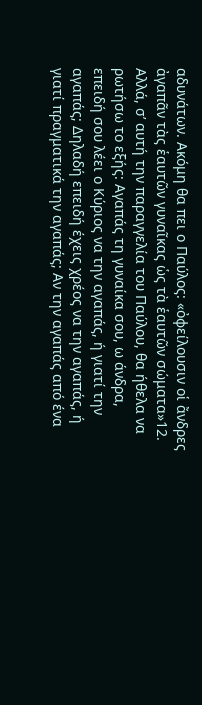αδυνάτων. Ακόμη θα πει ο Παύλος: «ὀφείλουσιν οἱ ἄνδρες ἀγαπᾶν τὰς ἑαυτῶν γυναῖκας ὡς τὰ ἑαυτῶν σώματα»12. Αλλά, σ’ αυτή την παραγγελία του Παύλου, θα ήθελα να ρωτήσω το εξής: Αγαπάς τη γυναίκα σου, ω άνδρα, επειδή σου λέει ο Κύριος να την αγαπάς, ή γιατί την αγαπάς; Δηλαδή επειδή έχεις χρέος να την αγαπάς, ή γιατί πραγματικά την αγαπάς; Αν την αγαπάς από ένα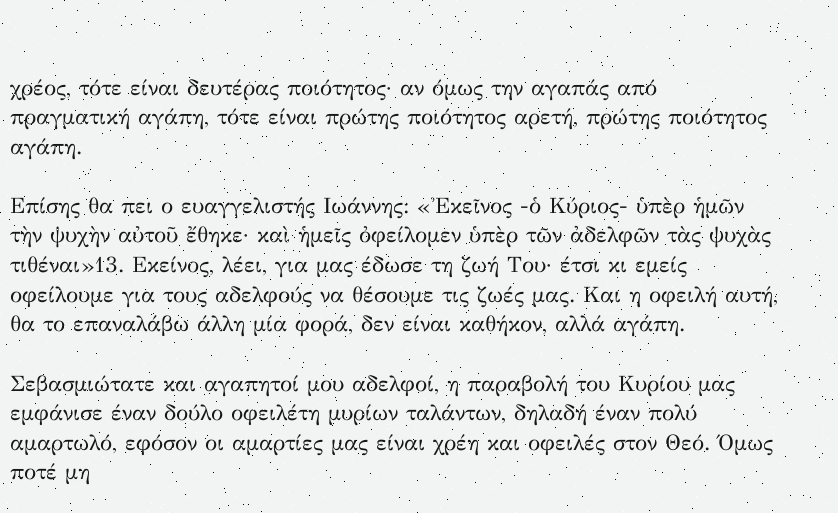χρέος, τότε είναι δευτέρας ποιότητος· αν όμως την αγαπάς από πραγματική αγάπη, τότε είναι πρώτης ποιότητος αρετή, πρώτης ποιότητος αγάπη.

Επίσης θα πει ο ευαγγελιστής Ιωάννης: «Ἐκεῖνος -ὁ Κύριος- ὑπὲρ ἡμῶν τὴν ψυχὴν αὐτοῦ ἔθηκε· καὶ ἡμεῖς ὀφείλομεν ὑπὲρ τῶν ἀδελφῶν τὰς ψυχὰς τιθέναι»13. Εκείνος, λέει, για μας έδωσε τη ζωή Του· έτσι κι εμείς οφείλουμε για τους αδελφούς να θέσουμε τις ζωές μας. Και η οφειλή αυτή, θα το επαναλάβω άλλη μία φορά, δεν είναι καθήκον, αλλά αγάπη.

Σεβασμιώτατε και αγαπητοί μου αδελφοί, η παραβολή του Κυρίου μας εμφάνισε έναν δούλο οφειλέτη μυρίων ταλάντων, δηλαδή έναν πολύ αμαρτωλό, εφόσον οι αμαρτίες μας είναι χρέη και οφειλές στον Θεό. Όμως ποτέ μη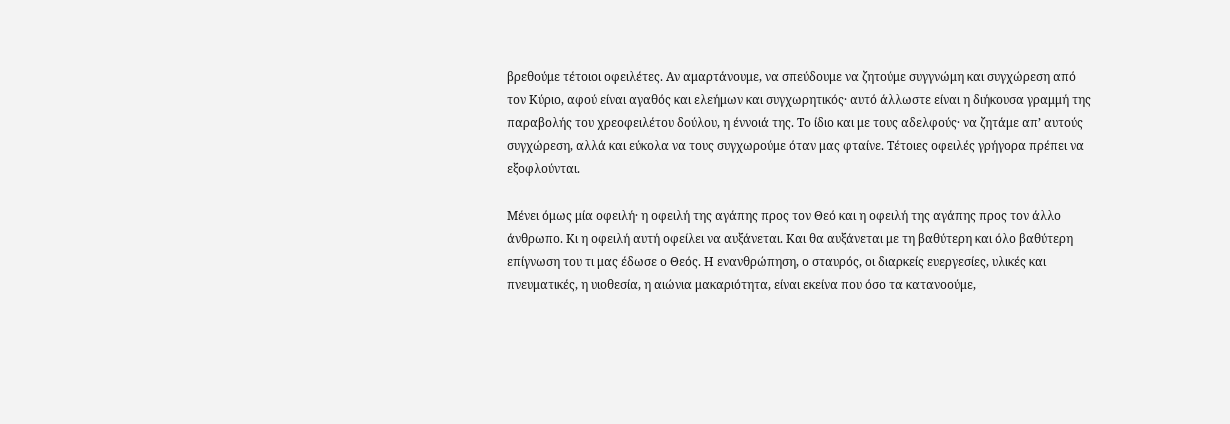βρεθούμε τέτοιοι οφειλέτες. Αν αμαρτάνουμε, να σπεύδουμε να ζητούμε συγγνώμη και συγχώρεση από τον Κύριο, αφού είναι αγαθός και ελεήμων και συγχωρητικός· αυτό άλλωστε είναι η διήκουσα γραμμή της παραβολής του χρεοφειλέτου δούλου, η έννοιά της. Το ίδιο και με τους αδελφούς· να ζητάμε απ’ αυτούς συγχώρεση, αλλά και εύκολα να τους συγχωρούμε όταν μας φταίνε. Τέτοιες οφειλές γρήγορα πρέπει να εξοφλούνται.

Μένει όμως μία οφειλή· η οφειλή της αγάπης προς τον Θεό και η οφειλή της αγάπης προς τον άλλο άνθρωπο. Κι η οφειλή αυτή οφείλει να αυξάνεται. Και θα αυξάνεται με τη βαθύτερη και όλο βαθύτερη επίγνωση του τι μας έδωσε ο Θεός. Η ενανθρώπηση, ο σταυρός, οι διαρκείς ευεργεσίες, υλικές και πνευματικές, η υιοθεσία, η αιώνια μακαριότητα, είναι εκείνα που όσο τα κατανοούμε,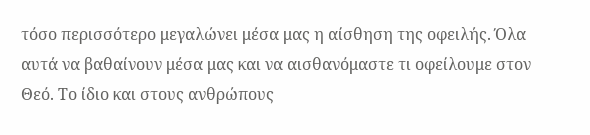τόσο περισσότερο μεγαλώνει μέσα μας η αίσθηση της οφειλής. Όλα αυτά να βαθαίνουν μέσα μας και να αισθανόμαστε τι οφείλουμε στον Θεό. Το ίδιο και στους ανθρώπους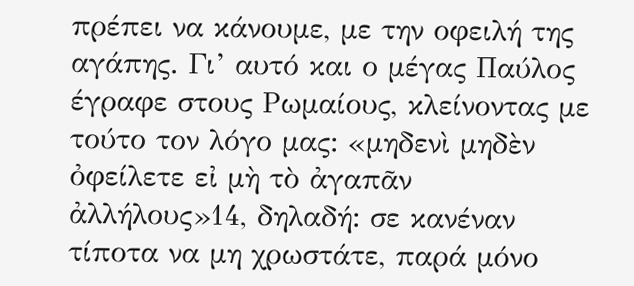πρέπει να κάνουμε, με την οφειλή της αγάπης. Γι’ αυτό και ο μέγας Παύλος έγραφε στους Ρωμαίους, κλείνοντας με τούτο τον λόγο μας: «μηδενὶ μηδὲν  ὀφείλετε εἰ μὴ τὸ ἀγαπᾶν ἀλλήλους»14, δηλαδή: σε κανέναν τίποτα να μη χρωστάτε, παρά μόνο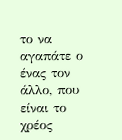το να αγαπάτε ο ένας τον άλλο, που είναι το χρέος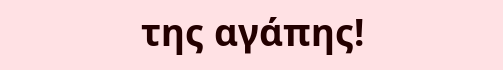της αγάπης!